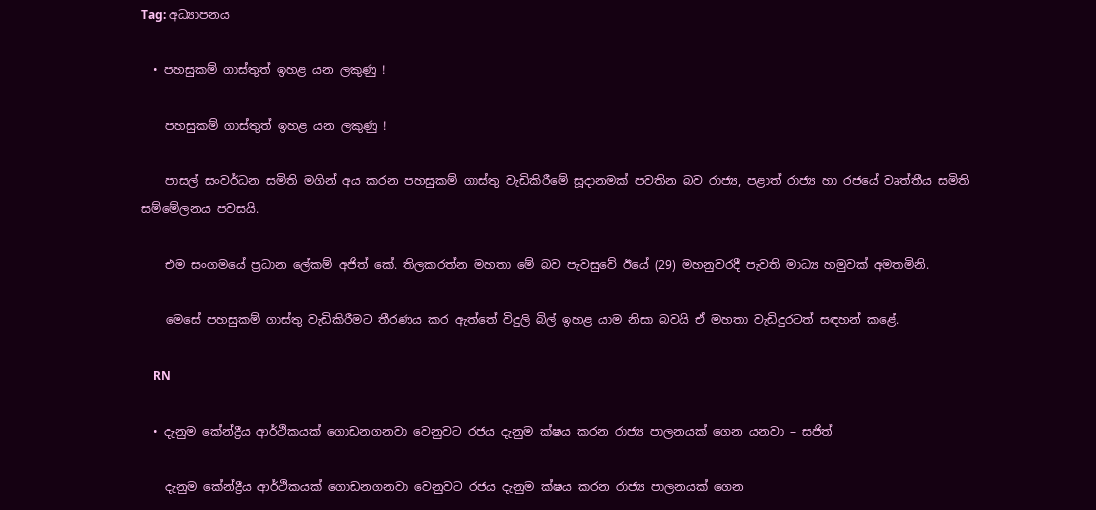Tag: අධ්‍යාපනය

  • පහසුකම් ගාස්තුත් ඉහළ යන ලකුණු !

    පහසුකම් ගාස්තුත් ඉහළ යන ලකුණු !

    පාසල් සංවර්ධන සමිති මගින් අය කරන පහසුකම් ගාස්තු වැඩිකිරීමේ සූදානමක් පවතින බව රාජ්‍ය, පළාත් රාජ්‍ය හා රජයේ වෘත්තීය සමිති සම්මේලනය පවසයි.

    එම සංගමයේ ප්‍රධාන ලේකම් අජිත් කේ. තිලකරත්න මහතා මේ බව පැවසුවේ ඊයේ (29) මහනුවරදී පැවති මාධ්‍ය හමුවක් අමතමිනි.

    මෙසේ පහසුකම් ගාස්තු වැඩිකිරීමට තීරණය කර ඇත්තේ විදුලි බිල් ඉහළ යාම නිසා බවයි ඒ මහතා වැඩිදුරටත් සඳහන් කළේ.

    RN

  • දැනුම කේන්ද්‍රීය ආර්ථිකයක් ගොඩනගනවා වෙනුවට රජය දැනුම ක්ෂය කරන රාජ්‍ය පාලනයක් ගෙන යනවා – සජිත්

    දැනුම කේන්ද්‍රීය ආර්ථිකයක් ගොඩනගනවා වෙනුවට රජය දැනුම ක්ෂය කරන රාජ්‍ය පාලනයක් ගෙන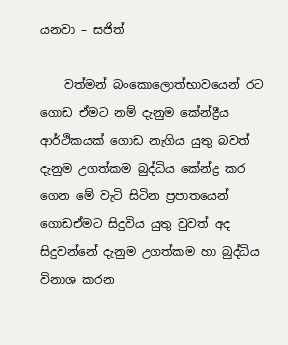යනවා – සජිත්

    වත්මන් බංකොලොත්භාවයෙන් රට ගොඩ ඒමට නම් දැනුම කේන්ද්‍රීය ආර්ථිකයක් ගොඩ නැගිය යුතු බවත් දැනුම උගත්කම බුද්ධිය කේන්ද්‍ර කර ගෙන මේ වැටි සිටින ප්‍රපාතයෙන් ගොඩඒමට සිදුවිය යුතු වුවත් අද සිදුවන්නේ දැනුම උගත්කම හා බුද්ධිය විනාශ කරන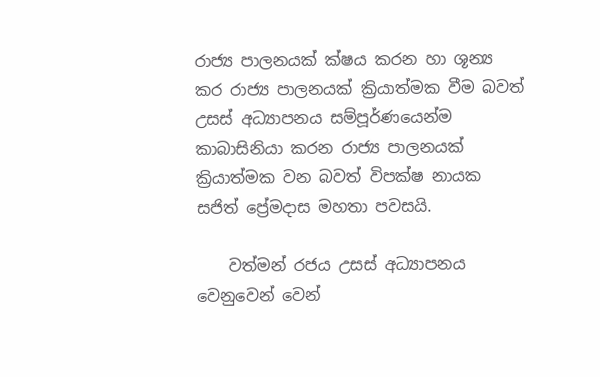රාජ්‍ය පාලනයක් ක්ෂය කරන හා ශූන්‍ය කර රාජ්‍ය පාලනයක් ක්‍රියාත්මක වීම බවත් උසස් අධ්‍යාපනය සම්පූර්ණයෙන්ම කාබාසිනියා කරන රාජ්‍ය පාලනයක් ක්‍රියාත්මක වන බවත් විපක්ෂ නායක සජිත් ප්‍රේමදාස මහතා පවසයි.

    වත්මන් රජය උසස් අධ්‍යාපනය වෙනුවෙන් වෙන්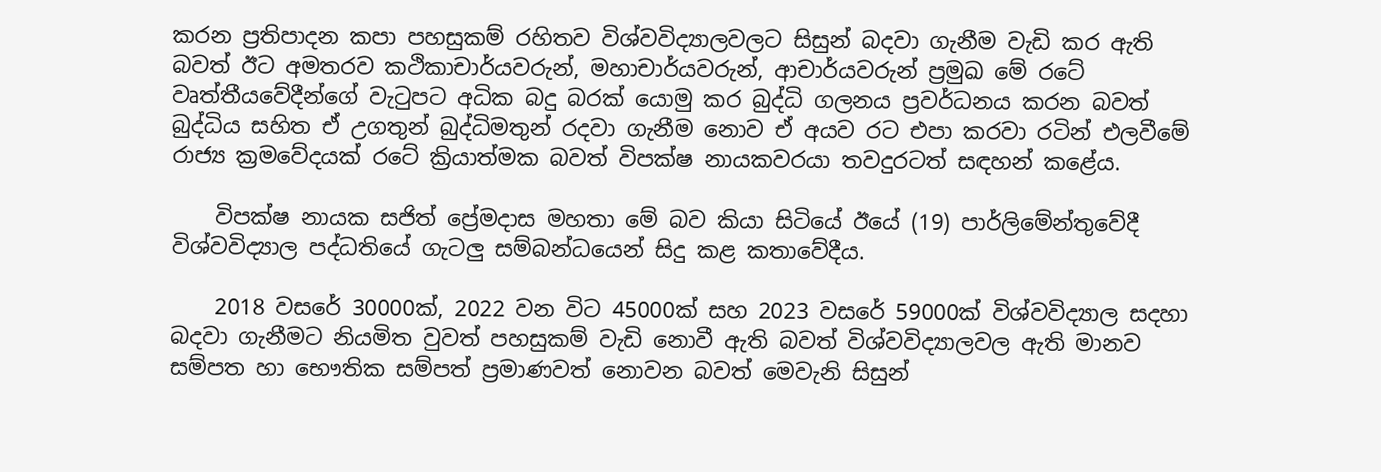කරන ප්‍රතිපාදන කපා පහසුකම් රහිතව විශ්වවිද්‍යාලවලට සිසුන් බදවා ගැනීම වැඩි කර ඇති බවත් ඊට අමතරව කථිකාචාර්යවරුන්, මහාචාර්යවරුන්, ආචාර්යවරුන් ප්‍රමුඛ මේ රටේ වෘත්තීයවේදීන්ගේ වැටුපට අධික බදු බරක් යොමු කර බුද්ධි ගලනය ප්‍රවර්ධනය කරන බවත් බුද්ධිය සහිත ඒ උගතුන් බුද්ධිමතුන් රදවා ගැනීම නොව ඒ අයව රට එපා කරවා රටින් එලවීමේ රාජ්‍ය ක්‍රමවේදයක් රටේ ක්‍රියාත්මක බවත් විපක්ෂ නායකවරයා තවදුරටත් සඳහන් කළේය.

    විපක්ෂ නායක සජිත් ප්‍රේමදාස මහතා මේ බව කියා සිටියේ ඊයේ (19) පාර්ලිමේන්තුවේදී විශ්වවිද්‍යාල පද්ධතියේ ගැටලු සම්බන්ධයෙන් සිදු කළ කතාවේදීය.

    2018 වසරේ 30000ක්, 2022 වන විට 45000ක් සහ 2023 වසරේ 59000ක් විශ්වවිද්‍යාල සදහා බදවා ගැනීමට නියමිත වුවත් පහසුකම් වැඩි නොවී ඇති බවත් විශ්වවිද්‍යාලවල ඇති මානව සම්පත හා භෞතික සම්පත් ප්‍රමාණවත් නොවන බවත් මෙවැනි සිසුන්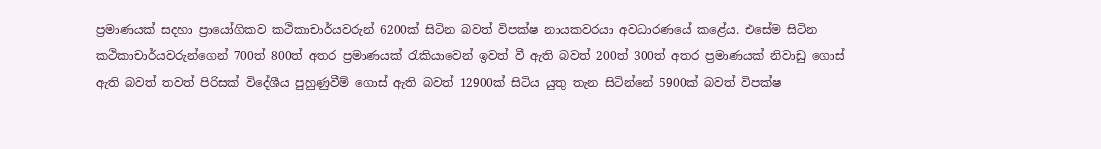ප්‍රමාණයක් සදහා ප්‍රායෝගිකව කථිකාචාර්යවරුන් 6200ක් සිටින බවත් විපක්ෂ නායකවරයා අවධාරණයේ කළේය. එසේම සිටින කථිකාචාර්යවරුන්ගෙන් 700ත් 800ත් අතර ප්‍රමාණයක් රැකියාවෙන් ඉවත් වී ඇති බවත් 200ත් 300ත් අතර ප්‍රමාණයක් නිවාඩු ගොස් ඇති බවත් තවත් පිරිසක් විදේශීය පුහුණුවීම් ගොස් ඇති බවත් 12900ක් සිටිය යුතු තැන සිටින්නේ 5900ක් බවත් විපක්ෂ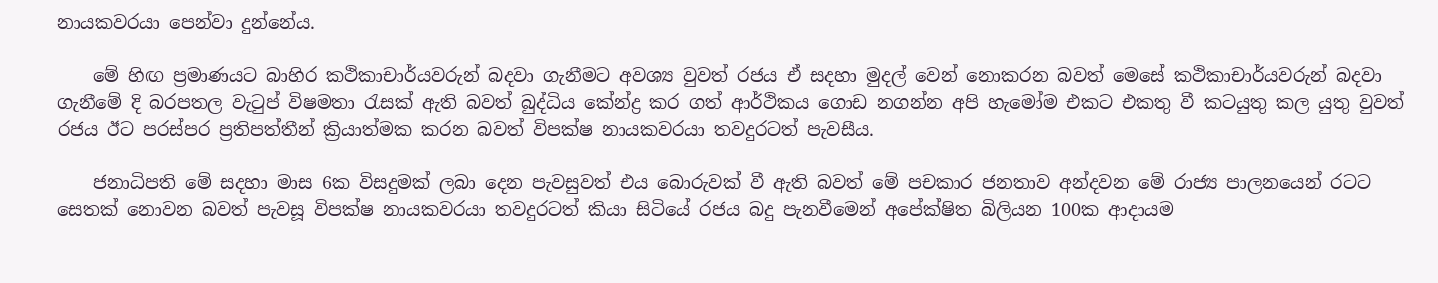නායකවරයා පෙන්වා දුන්නේය.

    මේ හිඟ ප්‍රමාණයට බාහිර කථිකාචාර්යවරුන් බදවා ගැනීමට අවශ්‍ය වුවත් රජය ඒ සදහා මුදල් වෙන් නොකරන බවත් මෙසේ කථිකාචාර්යවරුන් බදවා ගැනීමේ දි බරපතල වැටුප් විෂමතා රැසක් ඇති බවත් බුද්ධිය කේන්ද්‍ර කර ගත් ආර්ථිකය ගොඩ නගන්න අපි හැමෝම එකට එකතු වී කටයුතු කල යුතු වුවත් රජය ඊට පරස්පර ප්‍රතිපත්තීන් ක්‍රියාත්මක කරන බවත් විපක්ෂ නායකවරයා තවදුරටත් පැවසීය.

    ජනාධිපති මේ සදහා මාස 6ක විසදුමක් ලබා දෙන පැවසුවත් එය බොරුවක් වී ඇති බවත් මේ පචකාර ජනතාව අන්දවන මේ රාජ්‍ය පාලනයෙන් රටට සෙතක් නොවන බවත් පැවසූ විපක්ෂ නායකවරයා තවදුරටත් කියා සිටියේ රජය බදු පැනවීමෙන් අපේක්ෂිත බිලියන 100ක ආදායම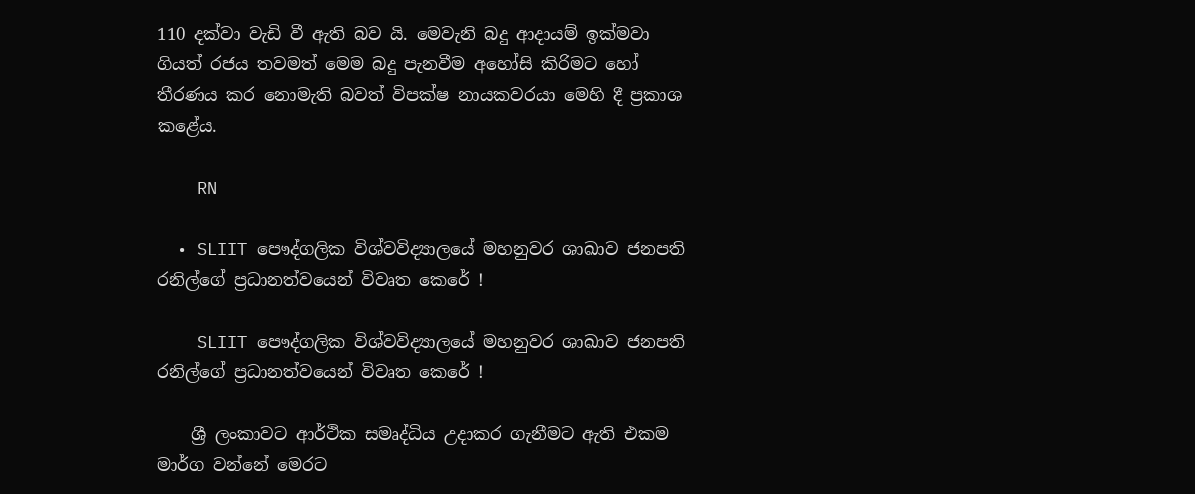110 දක්වා වැඩි වී ඇති බව යි. මෙවැනි බදු ආදායම් ඉක්මවා ගියත් රජය තවමත් මෙම බදු පැනවීම අහෝසි කිරිමට හෝ තීරණය කර නොමැති බවත් විපක්ෂ නායකවරයා මෙහි දී ප්‍රකාශ කළේය.

    RN

  • SLIIT පෞද්ගලික විශ්වවිද්‍යාලයේ මහනුවර ශාඛාව ජනපති රනිල්ගේ ප්‍රධානත්වයෙන් විවෘත කෙරේ !

    SLIIT පෞද්ගලික විශ්වවිද්‍යාලයේ මහනුවර ශාඛාව ජනපති රනිල්ගේ ප්‍රධානත්වයෙන් විවෘත කෙරේ !

    ශ්‍රී ලංකාවට ආර්ථික සමෘද්ධිය උදාකර ගැනීමට ඇති එකම මාර්ග වන්නේ මෙරට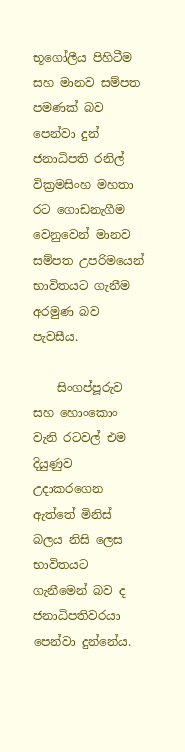භූගෝලීය පිහිටීම සහ මානව සම්පත පමණක් බව පෙන්වා දුන් ජනාධිපති රනිල් වික්‍රමසිංහ මහතා රට ගොඩනැගීම වෙනුවෙන් මානව සම්පත උපරිමයෙන් භාවිතයට ගැනීම අරමුණ බව පැවසීය.

    සිංගප්පූරුව සහ හොංකොං වැනි රටවල් එම දියුණුව උදාකරගෙන ඇත්තේ මිනිස් බලය නිසි ලෙස භාවිතයට ගැනීමෙන් බව ද ජනාධිපතිවරයා පෙන්වා දුන්නේය.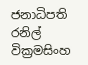ජනාධිපති රනිල් වික්‍රමසිංහ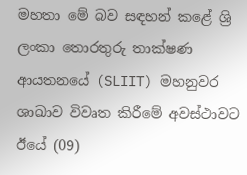මහතා මේ බව සඳහන් කළේ ශ්‍රි ලංකා තොරතුරු තාක්ෂණ ආයතනයේ (SLIIT) මහනුවර ශාඛාව විවෘත කිරීමේ අවස්ථාවට ඊයේ (09)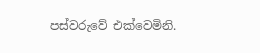පස්වරුවේ එක්වෙමිනි.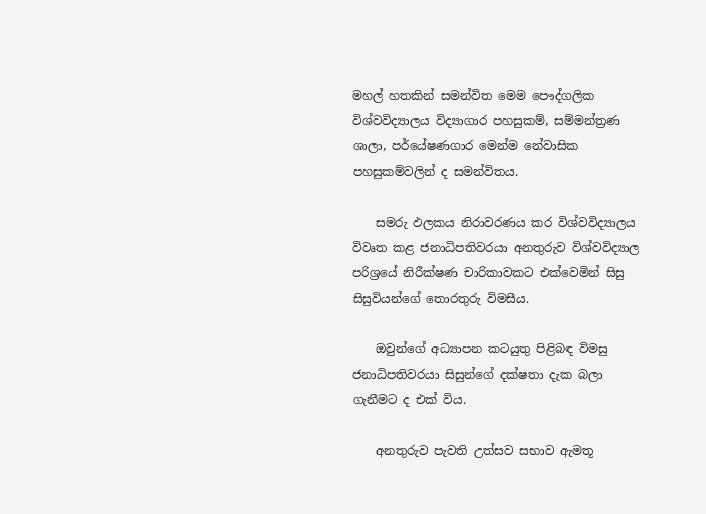මහල් හතකින් සමන්විත මෙම පෞද්ගලික විශ්වවිද්‍යාලය විද්‍යාගාර පහසුකම්, සම්මන්ත්‍රණ ශාලා, පර්යේෂණගාර මෙන්ම නේවාසික පහසුකම්වලින් ද සමන්විතය.

    සමරු ඵලකය නිරාවරණය කර විශ්වවිද්‍යාලය විවෘත කළ ජනාධිපතිවරයා අනතුරුව විශ්වවිද්‍යාල පරිශ්‍රයේ නිරීක්ෂණ චාරිකාවකට එක්වෙමින් සිසු සිසුවියන්ගේ තොරතුරු විමසීය.

    ඔවුන්ගේ අධ්‍යාපන කටයුතු පිළිබඳ විමසු ජනාධිපතිවරයා සිසුන්ගේ දක්ෂතා දැක බලා ගැනීමට ද එක් විය.

    අනතුරුව පැවති උත්සව සභාව ඇමතූ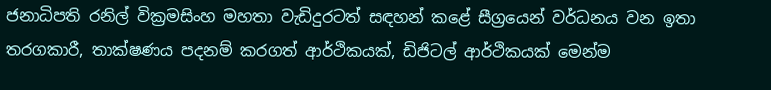ජනාධිපති රනිල් වික්‍රමසිංහ මහතා වැඩිදුරටත් සඳහන් කළේ සීග්‍රයෙන් වර්ධනය වන ඉතා තරගකාරී, තාක්ෂණය පදනම් කරගත් ආර්ථිකයක්, ඩිජිටල් ආර්ථිකයක් මෙන්ම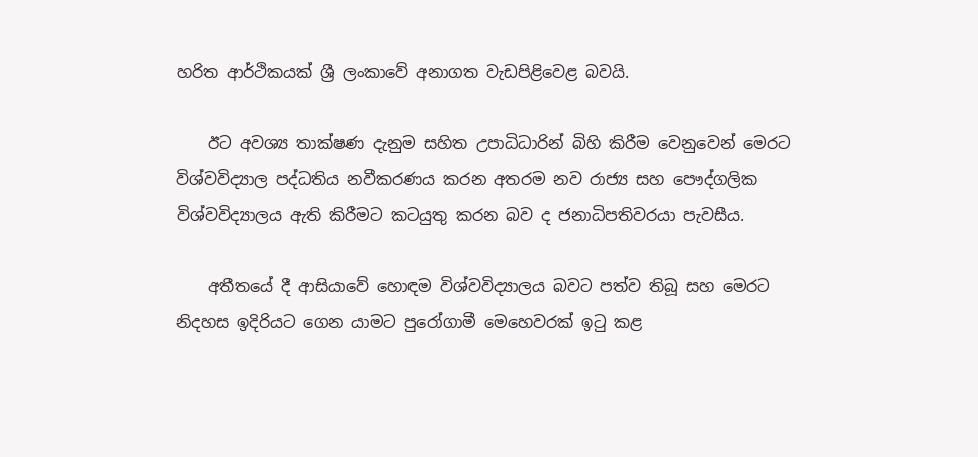හරිත ආර්ථිකයක් ශ්‍රී ලංකාවේ අනාගත වැඩපිළිවෙළ බවයි.

    ඊට අවශ්‍ය තාක්ෂණ දැනුම සහිත උපාධිධාරින් බිහි කිරීම වෙනුවෙන් මෙරට විශ්වවිද්‍යාල පද්ධතිය නවීකරණය කරන අතරම නව රාජ්‍ය සහ පෞද්ගලික විශ්වවිද්‍යාලය ඇති කිරීමට කටයුතු කරන බව ද ජනාධිපතිවරයා පැවසීය.

    අතීතයේ දී ආසියාවේ හොඳම විශ්වවිද්‍යාලය බවට පත්ව තිබූ සහ මෙරට නිදහස ඉදිරියට ගෙන යාමට පුරෝගාමී මෙහෙවරක් ඉටු කළ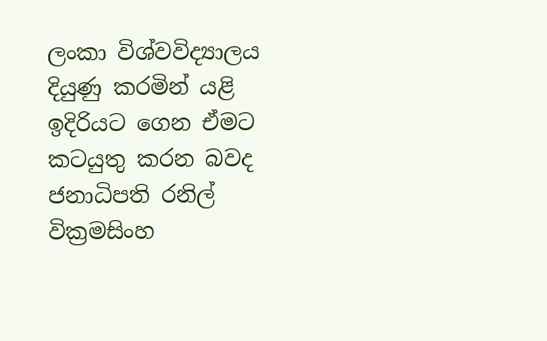ලංකා විශ්වවිද්‍යාලය දියුණු කරමින් යළි ඉදිරියට ගෙන ඒමට කටයුතු කරන බවද ජනාධිපති රනිල් වික්‍රමසිංහ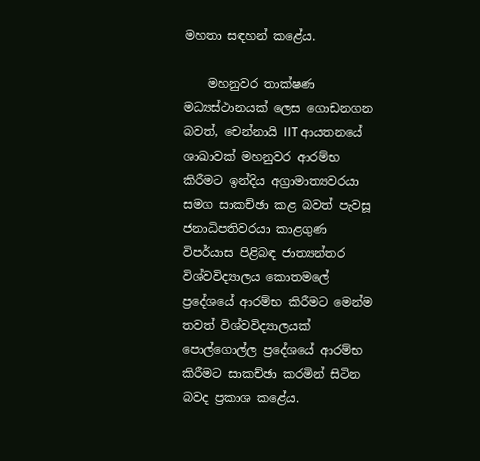මහතා සඳහන් කළේය.

    මහනුවර තාක්ෂණ මධ්‍යස්ථානයක් ලෙස ගොඩනගන බවත්, චෙන්නායි IIT ආයතනයේ ශාඛාවක් මහනුවර ආරම්භ කිරීමට ඉන්දිය අග්‍රාමාත්‍යවරයා සමග සාකච්ඡා කළ බවත් පැවසූ ජනාධිපතිවරයා කාළගුණ විපර්යාස පිළිබඳ ජාත්‍යන්තර විශ්වවිද්‍යාලය කොතමලේ ප්‍රදේශයේ ආරම්භ කිරීමට මෙන්ම තවත් විශ්වවිද්‍යාලයක් පොල්ගොල්ල ප්‍රදේශයේ ආරම්භ කිරීමට සාකච්ඡා කරමින් සිටින බවද ප්‍රකාශ කළේය.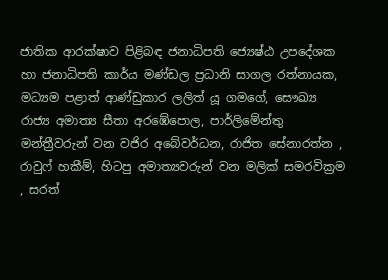ජාතික ආරක්ෂාව පිළිබඳ ජනාධිපති ජ්‍යෙෂ්ඨ උපදේශක හා ජනාධිපති කාර්ය මණ්ඩල ප්‍රධානි සාගල රත්නායක, මධ්‍යම පළාත් ආණ්ඩුකාර ලලිත් යූ ගමගේ, සෞඛ්‍ය රාජ්‍ය අමාත්‍ය සීතා අරඹේපොල, පාර්ලිමේන්තු මන්ත්‍රීවරුන් වන වජිර අබේවර්ධන, රාජිත සේනාරත්න , රාවුෆ් හකීම්, හිටපු අමාත්‍යවරුන් වන මලික් සමරවික්‍රම , සරත්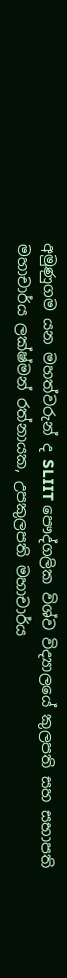අමුණුගම යන මහත්වරුන් ද SLIIT පෞද්ගලික විශ්ව විද්‍යාලයේ කුලපති සහ සභාපති මහාචාර්ය ලක්ෂ්මන් රත්නායක, උපකුලපති මහාචාර්ය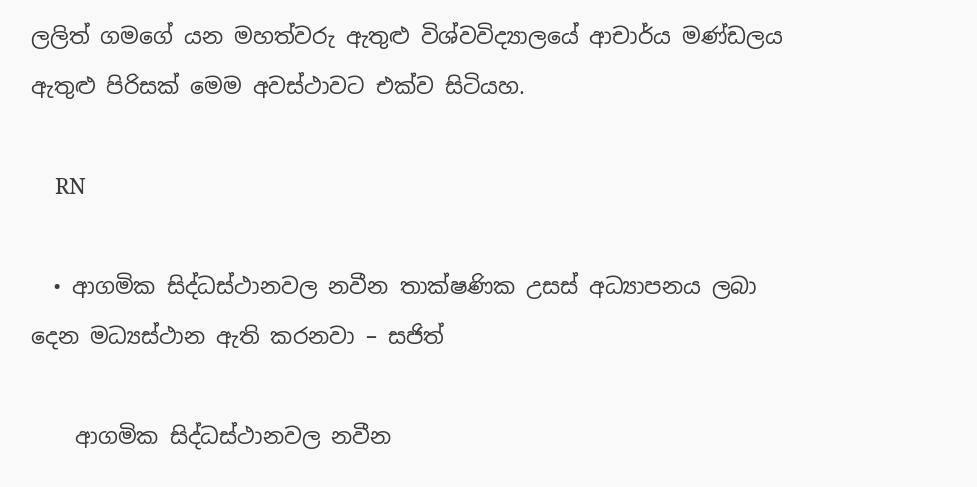ලලිත් ගමගේ යන මහත්වරු ඇතුළු විශ්වවිද්‍යාලයේ ආචාර්ය මණ්ඩලය ඇතුළු පිරිසක් මෙම අවස්ථාවට එක්ව සිටියහ.

    RN

  • ආගමික සිද්ධස්ථානවල නවීන තාක්ෂණික උසස් අධ්‍යාපනය ලබා දෙන මධ්‍යස්ථාන ඇති කරනවා – සජිත්

    ආගමික සිද්ධස්ථානවල නවීන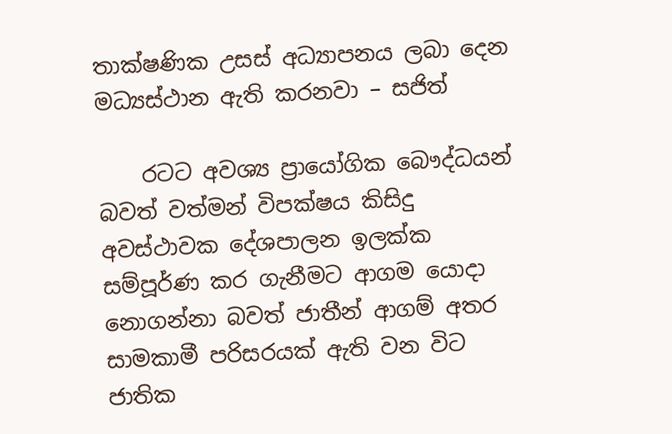තාක්ෂණික උසස් අධ්‍යාපනය ලබා දෙන මධ්‍යස්ථාන ඇති කරනවා – සජිත්

    රටට අවශ්‍ය ප්‍රායෝගික බෞද්ධයන් බවත් වත්මන් විපක්ෂය කිසිදු අවස්ථාවක දේශපාලන ඉලක්ක සම්පූර්ණ කර ගැනීමට ආගම යොදා නොගන්නා බවත් ජාතීන් ආගම් අතර සාමකාමී පරිසරයක් ඇති වන විට ජාතික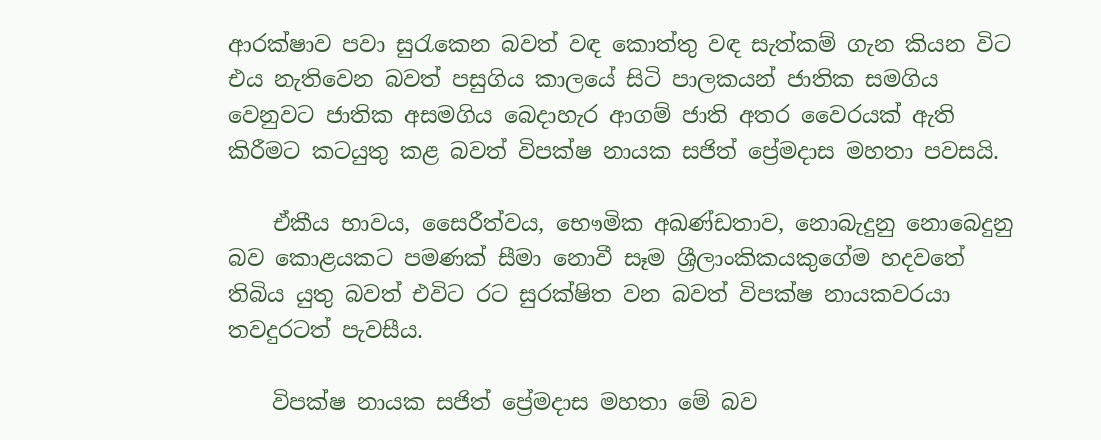ආරක්ෂාව පවා සුරැකෙන බවත් වඳ කොත්තු වඳ සැත්කම් ගැන කියන විට එය නැතිවෙන බවත් පසුගිය කාලයේ සිටි පාලකයන් ජාතික සමගිය වෙනුවට ජාතික අසමගිය බෙදාහැර ආගම් ජාති අතර වෛරයක් ඇති කිරීමට කටයුතු කළ බවත් විපක්ෂ නායක සජිත් ප්‍රේමදාස මහතා පවසයි.

    ඒකීය භාවය, සෛරීත්වය, භෞමික අඛණ්ඩතාව, නොබැදුනු නොබෙදුනු බව කොළයකට පමණක් සීමා නොවී සෑම ශ්‍රීලාංකිකයකුගේම හදවතේ තිබිය යුතු බවත් එවිට රට සුරක්ෂිත වන බවත් විපක්ෂ නායකවරයා තවදුරටත් පැවසීය.

    විපක්ෂ නායක සජිත් ප්‍රේමදාස මහතා මේ බව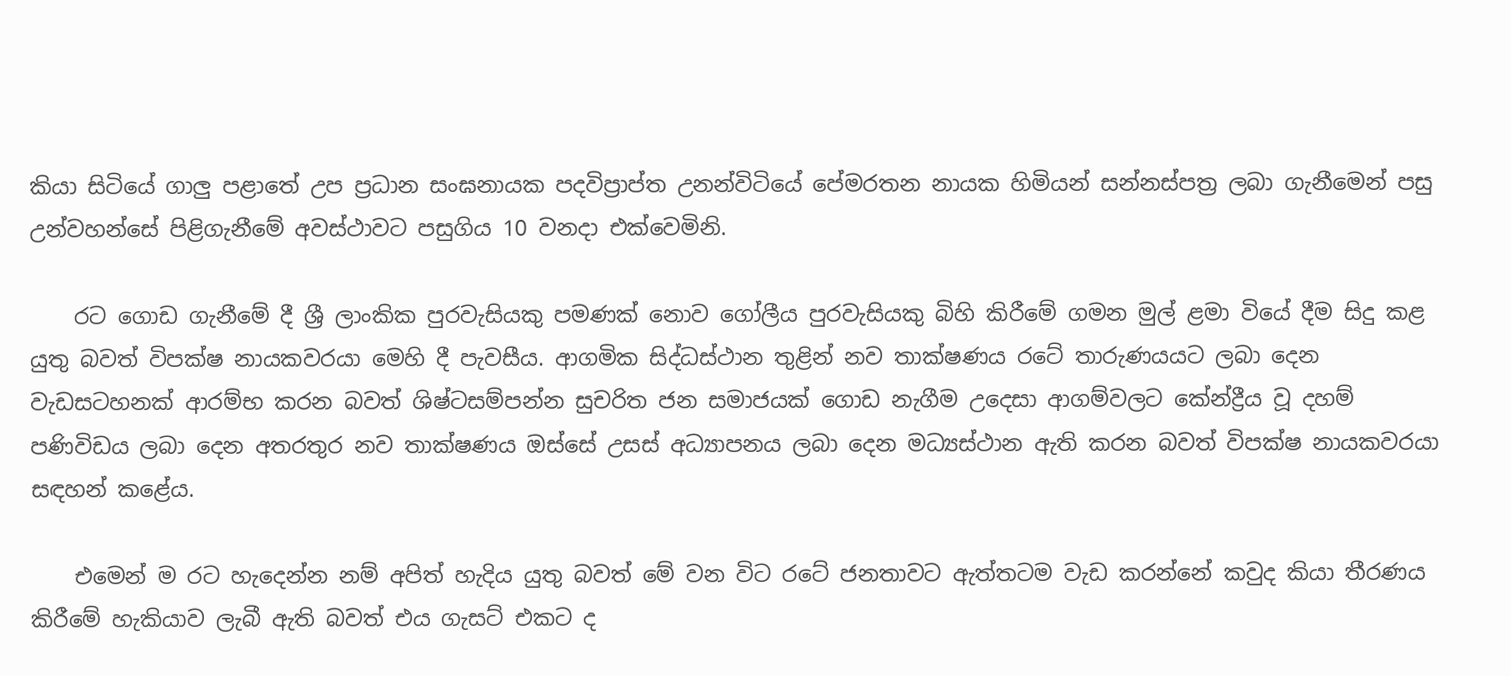කියා සිටියේ ගාලු පළාතේ උප ප්‍රධාන සංඝනායක පදවිප්‍රාප්ත උනන්විටියේ පේමරතන නායක හිමියන් සන්නස්පත්‍ර ලබා ගැනීමෙන් පසු උන්වහන්සේ පිළිගැනීමේ අවස්ථාවට පසුගිය 10 වනදා එක්වෙමිනි.

    රට ගොඩ ගැනීමේ දී ශ්‍රී ලාංකික පුරවැසියකු පමණක් නොව ගෝලීය පුරවැසියකු බිහි කිරීමේ ගමන මුල් ළමා වියේ දීම සිදු කළ යුතු බවත් විපක්ෂ නායකවරයා මෙහි දී පැවසීය. ආගමික සිද්ධස්ථාන තුළින් නව තාක්ෂණය රටේ තාරුණයයට ලබා දෙන වැඩසටහනක් ආරම්භ කරන බවත් ශිෂ්ටසම්පන්න සුචරිත ජන සමාජයක් ගොඩ නැගීම උදෙසා ආගම්වලට කේන්ද්‍රීය වූ දහම් පණිවිඩය ලබා දෙන අතරතුර නව තාක්ෂණය ඔස්සේ උසස් අධ්‍යාපනය ලබා දෙන මධ්‍යස්ථාන ඇති කරන බවත් විපක්ෂ නායකවරයා සඳහන් කළේය.

    එමෙන් ම රට හැදෙන්න නම් අපිත් හැදිය යුතු බවත් මේ වන විට රටේ ජනතාවට ඇත්තටම වැඩ කරන්නේ කවුද කියා තීරණය කිරීමේ හැකියාව ලැබී ඇති බවත් එය ගැසට් එකට ද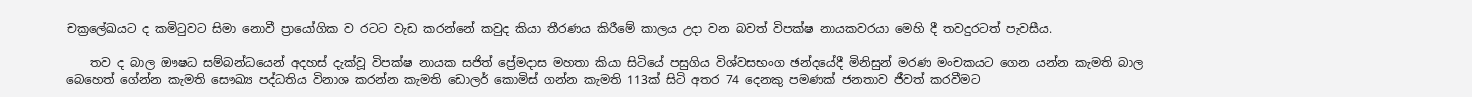චක්‍රලේඛයට ද කමිටුවට සිමා නොවී ප්‍රායෝගික ව රටට වැඩ කරන්නේ කවුද කියා තීරණය කිරීමේ කාලය උදා වන බවත් විපක්ෂ නායකවරයා මෙහි දී තවදුරටත් පැවසීය.

    තව ද බාල ඖෂධ සම්බන්ධයෙන් අදහස් දැක්වූ විපක්ෂ නායක සජිත් ප්‍රේමදාස මහතා කියා සිටියේ පසුගිය විශ්වසභංග ඡන්දයේදී මිනිසුන් මරණ මංචකයට ගෙන යන්න කැමති බාල බෙහෙත් ගේන්න කැමති සෞඛ්‍ය පද්ධතිය විනාශ කරන්න කැමති ඩොලර් කොමිස් ගන්න කැමති 113ක් සිටි අතර 74 දෙනකු පමණක් ජනතාව ජීවත් කරවීමට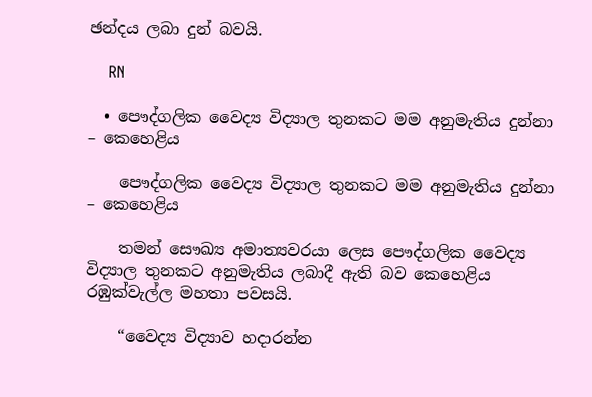ඡන්දය ලබා දුන් බවයි.

    RN

  • පෞද්ගලික වෛද්‍ය විද්‍යාල තුනකට මම අනුමැතිය දුන්නා – කෙහෙළිය

    පෞද්ගලික වෛද්‍ය විද්‍යාල තුනකට මම අනුමැතිය දුන්නා – කෙහෙළිය

    තමන් සෞඛ්‍ය අමාත්‍යවරයා ලෙස පෞද්ගලික වෛද්‍ය විද්‍යාල තුනකට අනුමැතිය ලබාදී ඇති බව කෙහෙළිය රඹුක්වැල්ල මහතා පවසයි.

    “වෛද්‍ය විද්‍යාව හදාරන්න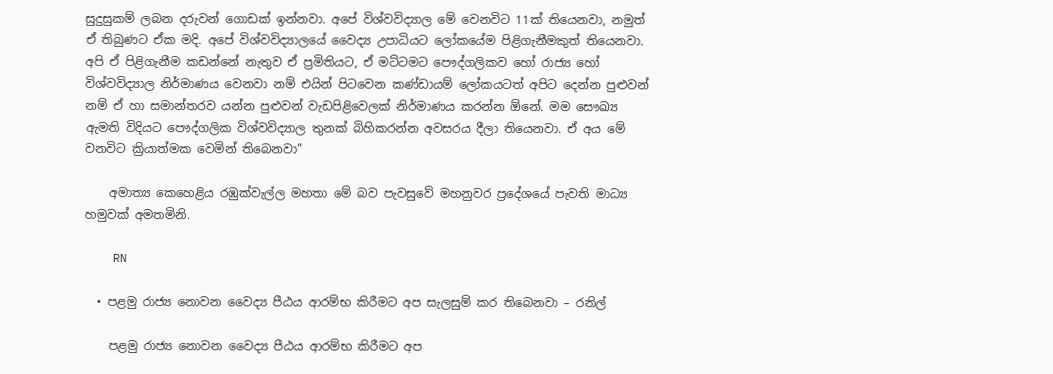සුදුසුකම් ලබන දරුවන් ගොඩක් ඉන්නවා. අපේ විශ්වවිද්‍යාල මේ වෙනවිට 11ක් තියෙනවා, නමුත් ඒ තිබුණට ඒක මදි. අපේ විශ්වවිද්‍යාලයේ වෛද්‍ය උපාධියට ලෝකයේම පිළිගැනීමකුත් තියෙනවා. අපි ඒ පිළිගැනීම කඩන්නේ නැතුව ඒ ප්‍රමිතියට, ඒ මට්ටමට පෞද්ගලිකව හෝ රාජ්‍ය හෝ විශ්වවිද්‍යාල නිර්මාණය වෙනවා නම් එයින් පිටවෙන කණ්ඩායම් ලෝකයටත් අපිට දෙන්න පුළුවන් නම් ඒ හා සමාන්තරව යන්න පුළුවන් වැඩපිළිවෙලක් නිර්මාණය කරන්න ඕනේ. මම සෞඛ්‍ය ඇමති විදියට පෞද්ගලික විශ්වවිද්‍යාල තුනක් බිහිකරන්න අවසරය දීලා තියෙනවා. ඒ අය මේ වනවිට ක්‍රියාත්මක වෙමින් තිබෙනවා”

    අමාත්‍ය කෙහෙළිය රඹුක්වැල්ල මහතා මේ බව පැවසුවේ මහනුවර ප්‍රදේශයේ පැවති මාධ්‍ය හමුවක් අමතමිනි.

    RN

  • පළමු රාජ්‍ය නොවන වෛද්‍ය පීඨය ආරම්භ කිරීමට අප සැලසුම් කර තිබෙනවා – රනිල්

    පළමු රාජ්‍ය නොවන වෛද්‍ය පීඨය ආරම්භ කිරීමට අප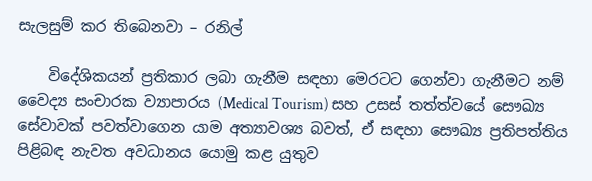සැලසුම් කර තිබෙනවා – රනිල්

    විදේශිකයන් ප්‍රතිකාර ලබා ගැනීම සඳහා මෙරටට ගෙන්වා ගැනීමට නම් වෛද්‍ය සංචාරක ව්‍යාපාරය (Medical Tourism) සහ උසස් තත්ත්වයේ සෞඛ්‍ය සේවාවක් පවත්වාගෙන යාම අත්‍යාවශ්‍ය බවත්, ඒ සඳහා සෞඛ්‍ය ප්‍රතිපත්තිය පිළිබඳ නැවත අවධානය යොමු කළ යුතුව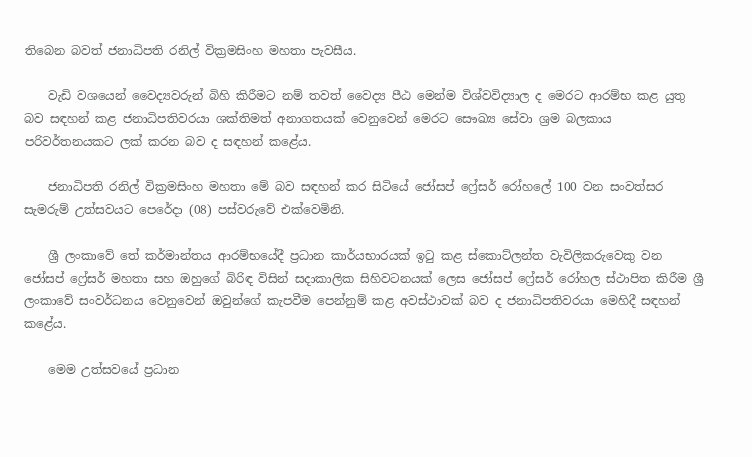තිබෙන බවත් ජනාධිපති රනිල් වික්‍රමසිංහ මහතා පැවසීය.

    වැඩි වශයෙන් වෛද්‍යවරුන් බිහි කිරීමට නම් තවත් වෛද්‍ය පීඨ මෙන්ම විශ්වවිද්‍යාල ද මෙරට ආරම්භ කළ යුතු බව සඳහන් කළ ජනාධිපතිවරයා ශක්තිමත් අනාගතයක් වෙනුවෙන් මෙරට සෞඛ්‍ය සේවා ශ්‍රම බලකාය පරිවර්තනයකට ලක් කරන බව ද සඳහන් කළේය.

    ජනාධිපති රනිල් වික්‍රමසිංහ මහතා මේ බව සඳහන් කර සිටියේ ජෝසප් ෆ්‍රේසර් රෝහලේ 100 වන සංවත්සර සැමරුම් උත්සවයට පෙරේදා (08) පස්වරුවේ එක්වෙමිනි.

    ශ්‍රී ලංකාවේ තේ කර්මාන්තය ආරම්භයේදී ප්‍රධාන කාර්යභාරයක් ඉටු කළ ස්කොට්ලන්ත වැවිලිකරුවෙකු වන ජෝසප් ෆ්‍රේසර් මහතා සහ ඔහුගේ බිරිඳ විසින් සදාකාලික සිහිවටනයක් ලෙස ජෝසප් ෆ්‍රේසර් රෝහල ස්ථාපිත කිරීම ශ්‍රී ලංකාවේ සංවර්ධනය වෙනුවෙන් ඔවුන්ගේ කැපවීම පෙන්නුම් කළ අවස්ථාවක් බව ද ජනාධිපතිවරයා මෙහිදී සඳහන් කළේය.

    මෙම උත්සවයේ ප්‍රධාන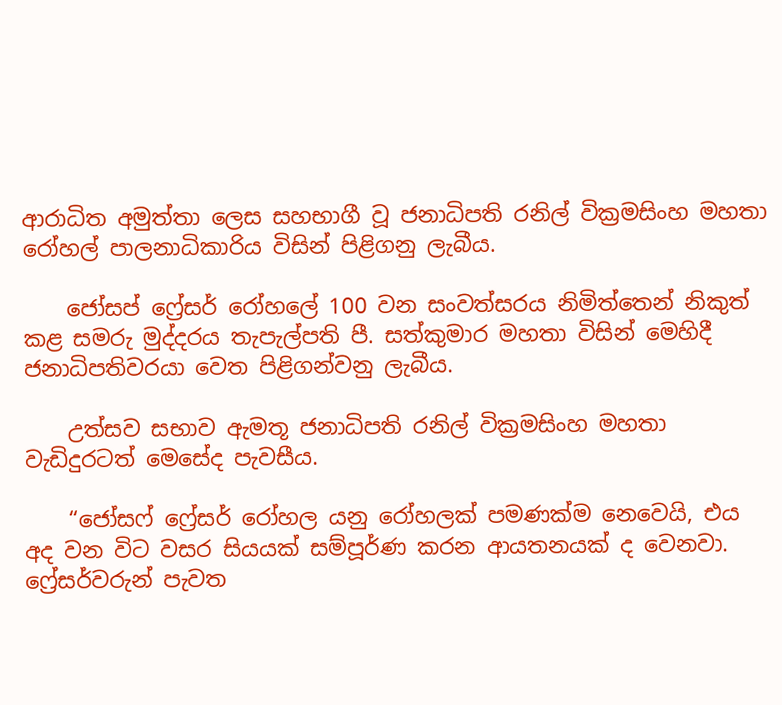ආරාධිත අමුත්තා ලෙස සහභාගී වූ ජනාධිපති රනිල් වික්‍රමසිංහ මහතා රෝහල් පාලනාධිකාරිය විසින් පිළිගනු ලැබීය.

    ජෝසප් ෆ්‍රේසර් රෝහලේ 100 වන සංවත්සරය නිමිත්තෙන් නිකුත් කළ සමරු මුද්දරය තැපැල්පති පී. සත්කුමාර මහතා විසින් මෙහිදී ජනාධිපතිවරයා වෙත පිළිගන්වනු ලැබීය.

    උත්සව සභාව ඇමතූ ජනාධිපති රනිල් වික්‍රමසිංහ මහතා වැඩිදුරටත් මෙසේද පැවසීය.

    “ජෝසෆ් ෆ්‍රේසර් රෝහල යනු රෝහලක් පමණක්ම නෙවෙයි, එය අද වන විට වසර සියයක් සම්පූර්ණ කරන ආයතනයක් ද වෙනවා. ෆ්‍රේසර්වරුන් පැවත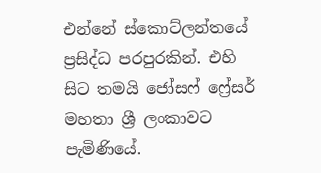එන්නේ ස්කොට්ලන්තයේ ප්‍රසිද්ධ පරපුරකින්. එහි සිට තමයි ජෝසෆ් ෆ්‍රේසර් මහතා ශ්‍රී ලංකාවට පැමිණියේ.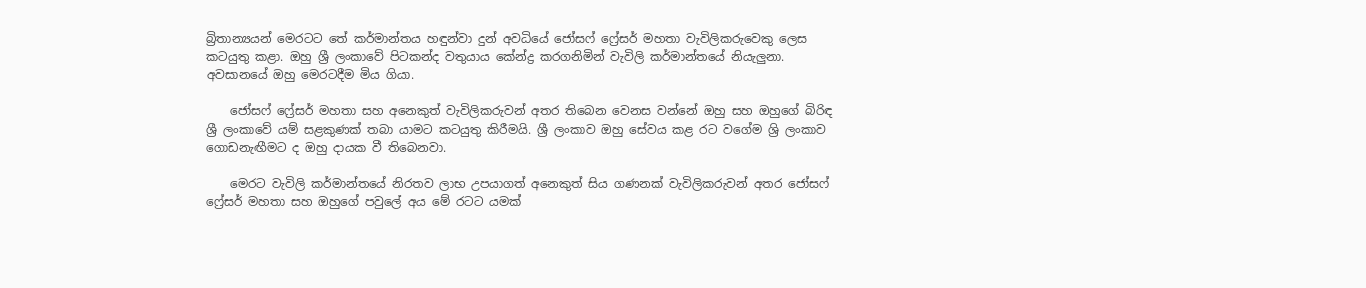බ්‍රිතාන්‍යයන් මෙරටට තේ කර්මාන්තය හඳුන්වා දුන් අවධියේ ජෝසෆ් ෆ්‍රේසර් මහතා වැවිලිකරුවෙකු ලෙස කටයුතු කළා. ඔහු ශ්‍රී ලංකාවේ පිටකන්ද වතුයාය කේන්ද්‍ර කරගනිමින් වැවිලි කර්මාන්තයේ නියැලුනා. අවසානයේ ඔහු මෙරටදීම මිය ගියා.

    ජෝසෆ් ෆ්‍රේසර් මහතා සහ අනෙකුත් වැවිලිකරුවන් අතර තිබෙන වෙනස වන්නේ ඔහු සහ ඔහුගේ බිරිඳ ශ්‍රී ලංකාවේ යම් සළකුණක් තබා යාමට කටයුතු කිරීමයි. ශ්‍රී ලංකාව ඔහු සේවය කළ රට වගේම ශ්‍රි ලංකාව ගොඩනැඟීමට ද ඔහු දායක වී තිබෙනවා.

    මෙරට වැවිලි කර්මාන්තයේ නිරතව ලාභ උපයාගත් අනෙකුත් සිය ගණනක් වැවිලිකරුවන් අතර ජෝසෆ් ෆ්‍රේසර් මහතා සහ ඔහුගේ පවුලේ අය මේ රටට යමක්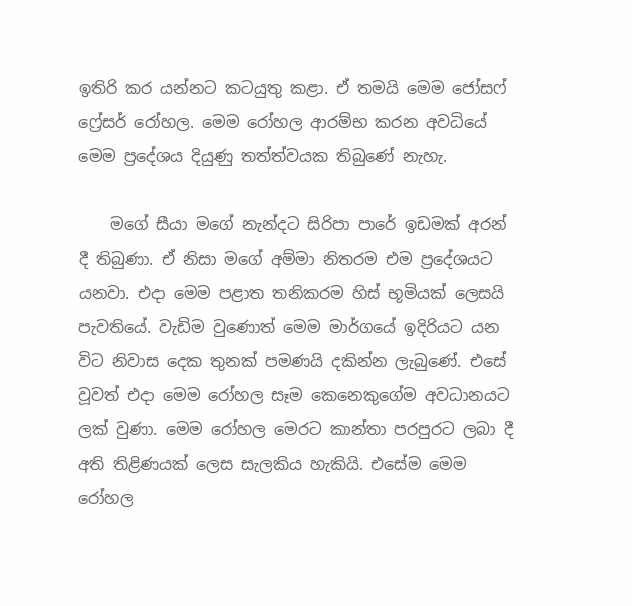ඉතිරි කර යන්නට කටයුතු කළා. ඒ තමයි මෙම ජෝසෆ් ෆ්‍රේසර් රෝහල. මෙම රෝහල ආරම්භ කරන අවධියේ මෙම ප්‍රදේශය දියුණු තත්ත්වයක තිබුණේ නැහැ.

    මගේ සීයා මගේ නැන්දට සිරිපා පාරේ ඉඩමක් අරන් දී තිබුණා. ඒ නිසා මගේ අම්මා නිතරම එම ප්‍රදේශයට යනවා. එදා මෙම පළාත තනිකරම හිස් භූමියක් ලෙසයි පැවතියේ. වැඩිම වුණොත් මෙම මාර්ගයේ ඉදිරියට යන විට නිවාස දෙක තුනක් පමණයි දකින්න ලැබුණේ. එසේ වූවත් එදා මෙම රෝහල සෑම කෙනෙකුගේම අවධානයට ලක් වුණා. මෙම රෝහල මෙරට කාන්තා පරපුරට ලබා දී අති තිළිණයක් ලෙස සැලකිය හැකියි. එසේම මෙම රෝහල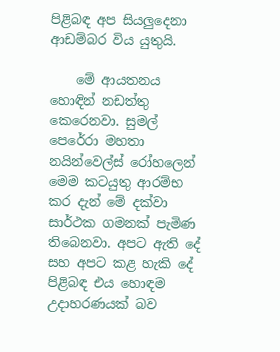පිළිබඳ අප සියලුදෙනා ආඩම්බර විය යුතුයි.

    මේ ආයතනය හොඳින් නඩත්තු කෙරෙනවා. සුමල් පෙරේරා මහතා නයින්වෙල්ස් රෝහලෙන් මෙම කටයුතු ආරම්භ කර දැන් මේ දක්වා සාර්ථක ගමනක් පැමිණ තිබෙනවා. අපට ඇති දේ සහ අපට කළ හැකි දේ පිළිබඳ එය හොඳම උදාහරණයක් බව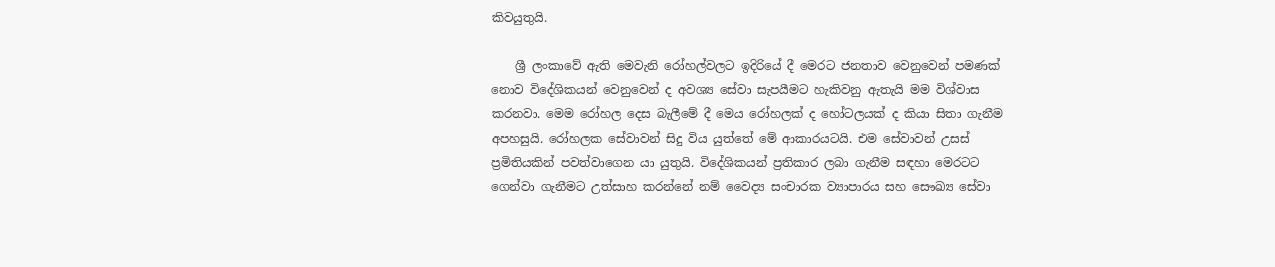කිවයුතුයි.

    ශ්‍රී ලංකාවේ ඇති මෙවැනි රෝහල්වලට ඉදිරියේ දී මෙරට ජනතාව වෙනුවෙන් පමණක් නොව විදේශිකයන් වෙනුවෙන් ද අවශ්‍ය සේවා සැපයීමට හැකිවනු ඇතැයි මම විශ්වාස කරනවා. මෙම රෝහල දෙස බැලීමේ දී මෙය රෝහලක් ද හෝටලයක් ද කියා සිතා ගැනීම අපහසුයි. රෝහලක සේවාවන් සිදු විය යුත්තේ මේ ආකාරයටයි. එම සේවාවන් උසස් ප්‍රමිතියකින් පවත්වාගෙන යා යුතුයි. විදේශිකයන් ප්‍රතිකාර ලබා ගැනීම සඳහා මෙරටට ගෙන්වා ගැනීමට උත්සාහ කරන්නේ නම් වෛද්‍ය සංචාරක ව්‍යාපාරය සහ සෞඛ්‍ය සේවා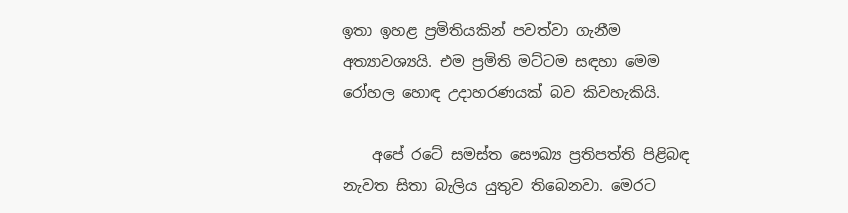ඉතා ඉහළ ප්‍රමිතියකින් පවත්වා ගැනීම අත්‍යාවශ්‍යයි. එම ප්‍රමිති මට්ටම සඳහා මෙම රෝහල හොඳ උදාහරණයක් බව කිවහැකියි.

    අපේ රටේ සමස්ත සෞඛ්‍ය ප්‍රතිපත්ති පිළිබඳ නැවත සිතා බැලිය යුතුව තිබෙනවා. මෙරට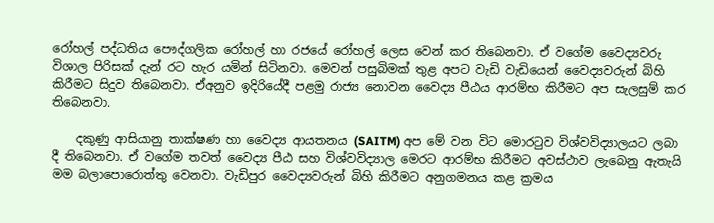රෝහල් පද්ධතිය පෞද්ගලික රෝහල් හා රජයේ රෝහල් ලෙස වෙන් කර තිබෙනවා. ඒ වගේම වෛද්‍යවරු විශාල පිරිසක් දැන් රට හැර යමින් සිටිනවා. මෙවන් පසුබිමක් තුළ අපට වැඩි වැඩියෙන් වෛද්‍යවරුන් බිහි කිරීමට සිදුව තිබෙනවා. ඒඅනුව ඉදිරියේදී පළමු රාජ්‍ය නොවන වෛද්‍ය පීඨය ආරම්භ කිරීමට අප සැලසුම් කර තිබෙනවා.

    දකුණු ආසියානු තාක්ෂණ හා වෛද්‍ය ආයතනය (SAITM) අප මේ වන විට මොරටුව විශ්වවිද්‍යාලයට ලබා දී තිබෙනවා. ඒ වගේම තවත් වෛද්‍ය පීඨ සහ විශ්වවිද්‍යාල මෙරට ආරම්භ කිරීමට අවස්ථාව ලැබෙනු ඇතැයි මම බලාපොරොත්තු වෙනවා. වැඩිපුර වෛද්‍යවරුන් බිහි කිරීමට අනුගමනය කළ ක්‍රමය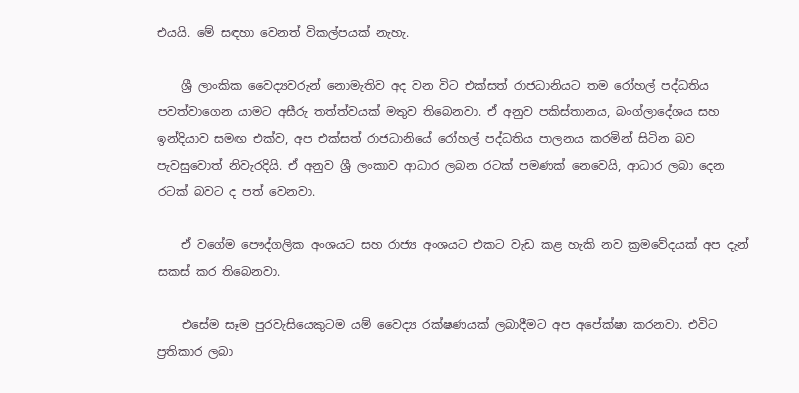එයයි. මේ සඳහා වෙනත් විකල්පයක් නැහැ.

    ශ්‍රී ලාංකික වෛද්‍යවරුන් නොමැතිව අද වන විට එක්සත් රාජධානියට තම රෝහල් පද්ධතිය පවත්වාගෙන යාමට අසීරු තත්ත්වයක් මතුව තිබෙනවා. ඒ අනුව පකිස්තානය, බංග්ලාදේශය සහ ඉන්දියාව සමඟ එක්ව, අප එක්සත් රාජධානියේ රෝහල් පද්ධතිය පාලනය කරමින් සිටින බව පැවසුවොත් නිවැරදියි. ඒ අනුව ශ්‍රී ලංකාව ආධාර ලබන රටක් පමණක් නෙවෙයි, ආධාර ලබා දෙන රටක් බවට ද පත් වෙනවා.

    ඒ වගේම පෞද්ගලික අංශයට සහ රාජ්‍ය අංශයට එකට වැඩ කළ හැකි නව ක්‍රමවේදයක් අප දැන් සකස් කර තිබෙනවා.

    එසේම සෑම පුරවැසියෙකුටම යම් වෛද්‍ය රක්ෂණයක් ලබාදීමට අප අපේක්ෂා කරනවා. එවිට ප්‍රතිකාර ලබා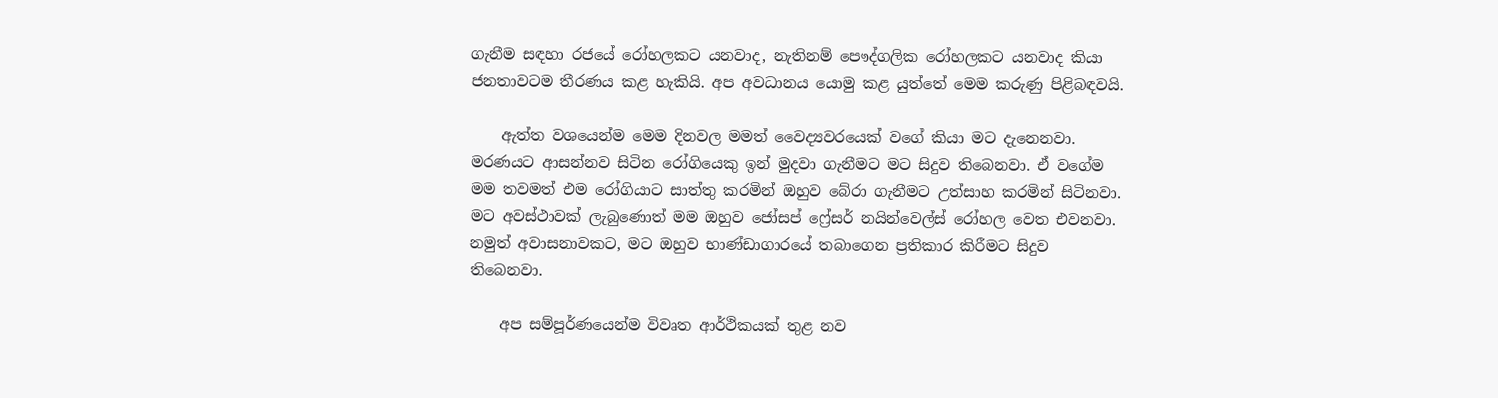ගැනීම සඳහා රජයේ රෝහලකට යනවාද, නැතිනම් පෞද්ගලික රෝහලකට යනවාද කියා ජනතාවටම තීරණය කළ හැකියි. අප අවධානය යොමු කළ යුත්තේ මෙම කරුණු පිළිබඳවයි.

    ඇත්ත වශයෙන්ම මෙම දිනවල මමත් වෛද්‍යවරයෙක් වගේ කියා මට දැනෙනවා. මරණයට ආසන්නව සිටින රෝගියෙකු ඉන් මුදවා ගැනීමට මට සිදුව තිබෙනවා. ඒ වගේම මම තවමත් එම රෝගියාට සාත්තු කරමින් ඔහුව බේරා ගැනීමට උත්සාහ කරමින් සිටිනවා. මට අවස්ථාවක් ලැබුණොත් මම ඔහුව ජෝසප් ෆ්‍රේසර් නයින්වෙල්ස් රෝහල වෙත එවනවා. නමුත් අවාසනාවකට, මට ඔහුව භාණ්ඩාගාරයේ තබාගෙන ප්‍රතිකාර කිරීමට සිදුව තිබෙනවා.

    අප සම්පූර්ණයෙන්ම විවෘත ආර්ථිකයක් තුළ නව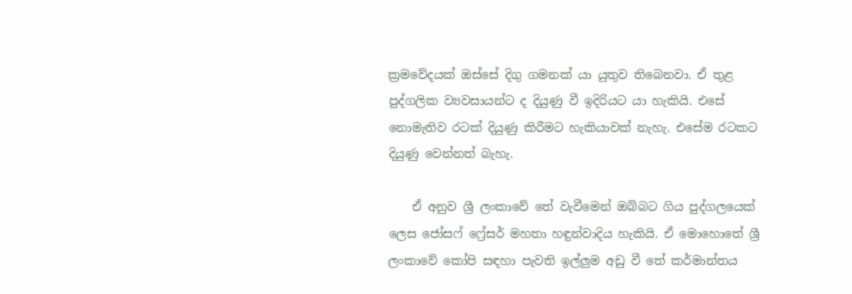ක්‍රමවේදයක් ඔස්සේ දිගු ගමනක් යා යුතුව තිබෙනවා. ඒ තුළ පුද්ගලික ව්‍යවසායන්ට ද දියුණු වී ඉදිරියට යා හැකියි. එසේ නොමැතිව රටක් දියුණු කිරීමට හැකියාවක් නැහැ. එසේම රටකට දියුණු වෙන්නත් බැහැ.

    ඒ අනුව ශ්‍රී ලංකාවේ තේ වැවීමෙන් ඔබ්බට ගිය පුද්ගලයෙක් ලෙස ජෝසෆ් ෆ්‍රේසර් මහතා හඳුන්වාදිය හැකියි. ඒ මොහොතේ ශ්‍රී ලංකාවේ කෝපි සඳහා පැවති ඉල්ලුම අඩු වී තේ කර්මාන්තය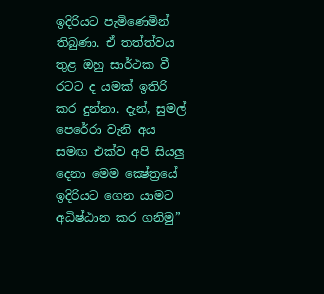ඉදිරියට පැමිණෙමින් තිබුණා. ඒ තත්ත්වය තුළ ඔහු සාර්ථක වී රටට ද යමක් ඉතිරි කර දුන්නා. දැන්, සුමල් පෙරේරා වැනි අය සමඟ එක්ව අපි සියලු දෙනා මෙම ක්‍ෂේත්‍රයේ ඉදිරියට ගෙන යාමට අධිෂ්ඨාන කර ගනිමු”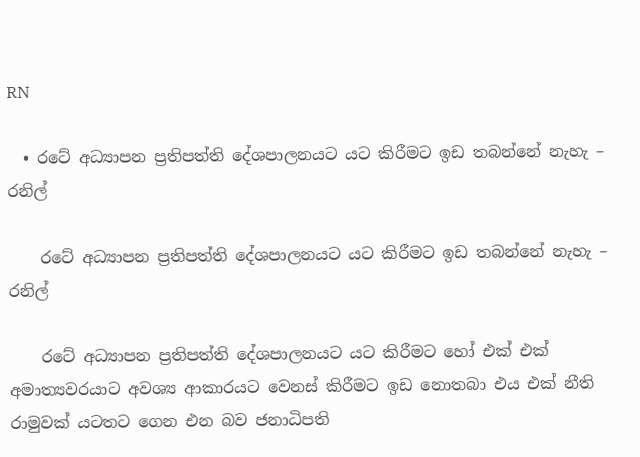RN

  • රටේ අධ්‍යාපන ප්‍රතිපත්ති දේශපාලනයට යට කිරීමට ඉඩ තබන්නේ නැහැ – රනිල්

    රටේ අධ්‍යාපන ප්‍රතිපත්ති දේශපාලනයට යට කිරීමට ඉඩ තබන්නේ නැහැ – රනිල්

    රටේ අධ්‍යාපන ප්‍රතිපත්ති දේශපාලනයට යට කිරීමට හෝ එක් එක් අමාත්‍යවරයාට අවශ්‍ය ආකාරයට වෙනස් කිරීමට ඉඩ නොතබා එය එක් නීති රාමුවක් යටතට ගෙන එන බව ජනාධිපති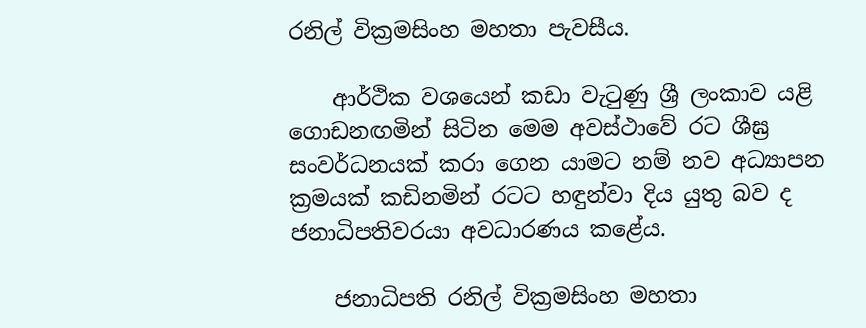රනිල් වික්‍රමසිංහ මහතා පැවසීය.

    ආර්ථික වශයෙන් කඩා වැටුණු ශ්‍රී ලංකාව යළි ගොඩනඟමින් සිටින මෙම අවස්ථාවේ රට ශීඝ්‍ර සංවර්ධනයක් කරා ගෙන යාමට නම් නව අධ්‍යාපන ක්‍රමයක් කඩිනමින් රටට හඳුන්වා දිය යුතු බව ද ජනාධිපතිවරයා අවධාරණය කළේය.

    ජනාධිපති රනිල් වික්‍රමසිංහ මහතා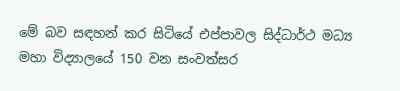මේ බව සඳහන් කර සිටියේ එප්පාවල සිද්ධාර්ථ මධ්‍ය මහා විද්‍යාලයේ 150 වන සංවත්සර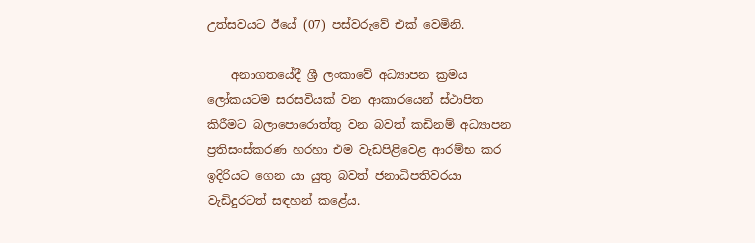උත්සවයට ඊයේ (07) පස්වරුවේ එක් වෙමිනි.

    අනාගතයේදී ශ්‍රී ලංකාවේ අධ්‍යාපන ක්‍රමය ලෝකයටම සරසවියක් වන ආකාරයෙන් ස්ථාපිත කිරීමට බලාපොරොත්තු වන බවත් කඩිනම් අධ්‍යාපන ප්‍රතිසංස්කරණ හරහා එම වැඩපිළිවෙළ ආරම්භ කර ඉදිරියට ගෙන යා යුතු බවත් ජනාධිපතිවරයා වැඩිදුරටත් සඳහන් කළේය.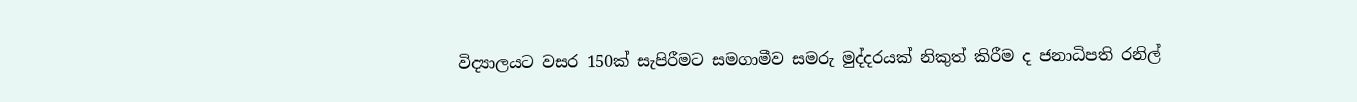විද්‍යාලයට වසර 150ක් සැපිරීමට සමගාමීව සමරු මුද්දරයක් නිකුත් කිරීම ද ජනාධිපති රනිල්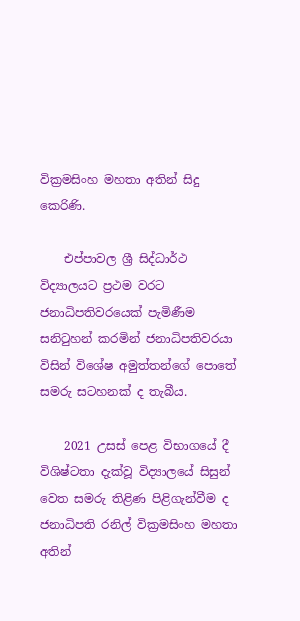වික්‍රමසිංහ මහතා අතින් සිදු කෙරිණි.

    එප්පාවල ශ්‍රී සිද්ධාර්ථ විද්‍යාලයට ප්‍රථම වරට ජනාධිපතිවරයෙක් පැමිණීම සනිටුහන් කරමින් ජනාධිපතිවරයා විසින් විශේෂ අමුත්තන්ගේ පොතේ සමරු සටහනක් ද තැබීය.

    2021 උසස් පෙළ විභාගයේ දී විශිෂ්ටතා දැක්වූ විද්‍යාලයේ සිසුන් වෙත සමරු තිළිණ පිළිගැන්වීම ද ජනාධිපති රනිල් වික්‍රමසිංහ මහතා අතින්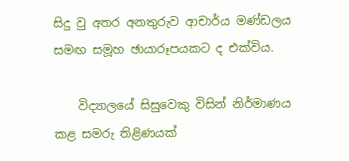සිදු වු අතර අනතුරුව ආචාර්ය මණ්ඩලය සමඟ සමූහ ඡායාරූපයකට ද එක්විය.

    විද්‍යාලයේ සිසුවෙකු විසින් නිර්මාණය කළ සමරු තිළිණයක්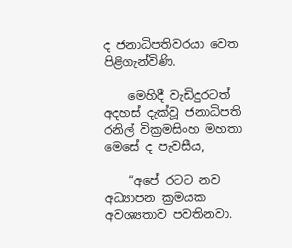ද ජනාධිපතිවරයා වෙත පිළිගැන්විණි.

    මෙහිදී වැඩිදුරටත් අදහස් දැක්වූ ජනාධිපති රනිල් වික්‍රමසිංහ මහතා මෙසේ ද පැවසීය,

    “අපේ රටට නව අධ්‍යාපන ක්‍රමයක අවශ්‍යතාව පවතිනවා.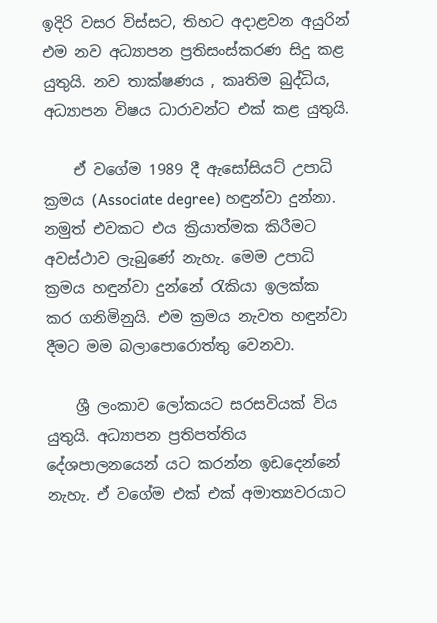ඉදිරි වසර විස්සට, තිහට අදාළවන අයුරින් එම නව අධ්‍යාපන ප්‍රතිසංස්කරණ සිදු කළ යුතුයි. නව තාක්ෂණය , කෘතිම බුද්ධිය, අධ්‍යාපන විෂය ධාරාවන්ට එක් කළ යුතුයි.

    ඒ වගේම 1989 දී ඇසෝසියට් උපාධි ක්‍රමය (Associate degree) හඳුන්වා දුන්නා. නමුත් එවකට එය ක්‍රියාත්මක කිරීමට අවස්ථාව ලැබුණේ නැහැ. මෙම උපාධි ක්‍රමය හඳුන්වා දුන්නේ රැකියා ඉලක්ක කර ගනිමිනුයි. එම ක්‍රමය නැවත හඳුන්වා දීමට මම බලාපොරොත්තු වෙනවා.

    ශ්‍රී ලංකාව ලෝකයට සරසවියක් විය යුතුයි. අධ්‍යාපන ප්‍රතිපත්තිය දේශපාලනයෙන් යට කරන්න ඉඩදෙන්නේ නැහැ. ඒ වගේම එක් එක් අමාත්‍යවරයාට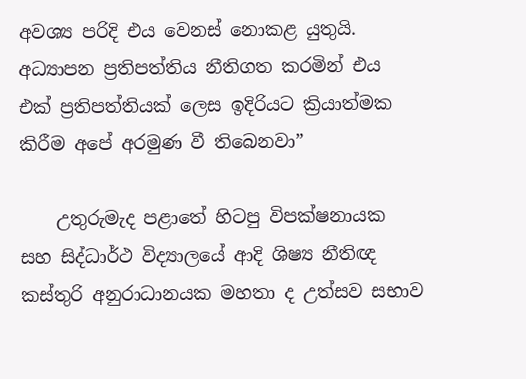අවශ්‍ය පරිදි එය වෙනස් නොකළ යුතුයි. අධ්‍යාපන ප්‍රතිපත්තිය නීතිගත කරමින් එය එක් ප්‍රතිපත්තියක් ලෙස ඉදිරියට ක්‍රියාත්මක කිරීම අපේ අරමුණ වී තිබෙනවා”

    උතුරුමැද පළාතේ හිටපු විපක්ෂනායක සහ සිද්ධාර්ථ විද්‍යාලයේ ආදි ශිෂ්‍ය නීතිඥ කස්තුරි අනුරාධානයක මහතා ද උත්සව සභාව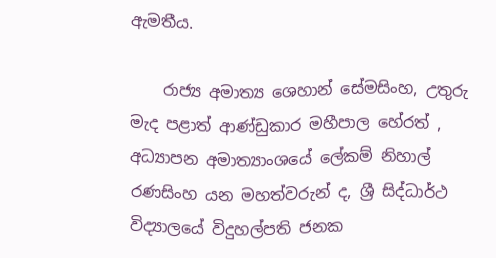ඇමතීය.

    රාජ්‍ය අමාත්‍ය ශෙහාන් සේමසිංහ, උතුරු මැද පළාත් ආණ්ඩුකාර මහීපාල හේරත් , අධ්‍යාපන අමාත්‍යාංශයේ ලේකම් නිහාල් රණසිංහ යන මහත්වරුන් ද, ශ්‍රී සිද්ධාර්ථ විද්‍යාලයේ විදුහල්පති ජනක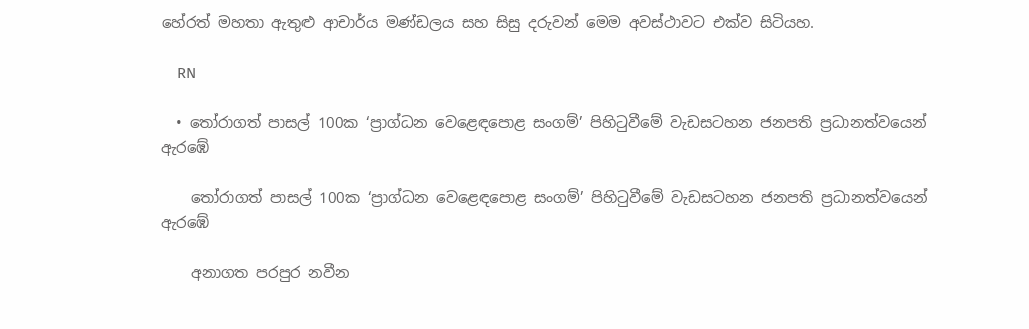හේරත් මහතා ඇතුළු ආචාර්ය මණ්ඩලය සහ සිසු දරුවන් මෙම අවස්ථාවට එක්ව සිටියහ.

    RN

  • තෝරාගත් පාසල් 100ක ‘ප්‍රාග්ධන වෙළෙඳපොළ සංගම්’ පිහිටුවීමේ වැඩසටහන ජනපති ප්‍රධානත්වයෙන් ඇරඹේ

    තෝරාගත් පාසල් 100ක ‘ප්‍රාග්ධන වෙළෙඳපොළ සංගම්’ පිහිටුවීමේ වැඩසටහන ජනපති ප්‍රධානත්වයෙන් ඇරඹේ

    අනාගත පරපුර නවීන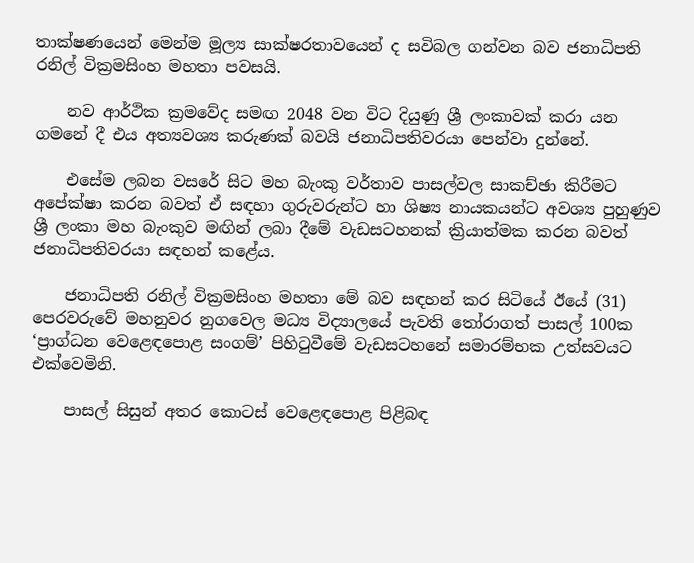තාක්ෂණයෙන් මෙන්ම මූල්‍ය සාක්ෂරතාවයෙන් ද සවිබල ගන්වන බව ජනාධිපති රනිල් වික්‍රමසිංහ මහතා පවසයි.

    නව ආර්ථික ක්‍රමවේද සමඟ 2048 වන විට දියුණු ශ්‍රී ලංකාවක් කරා යන ගමනේ දී එය අත්‍යවශ්‍ය කරුණක් බවයි ජනාධිපතිවරයා පෙන්වා දුන්නේ.

    එසේම ලබන වසරේ සිට මහ බැංකු වර්තාව පාසල්වල සාකච්ඡා කිරීමට අපේක්ෂා කරන බවත් ඒ සඳහා ගුරුවරුන්ට හා ශිෂ්‍ය නායකයන්ට අවශ්‍ය පුහුණුව ශ්‍රී ලංකා මහ බැංකුව මඟින් ලබා දීමේ වැඩසටහනක් ක්‍රියාත්මක කරන බවත් ජනාධිපතිවරයා සඳහන් කළේය.

    ජනාධිපති රනිල් වික්‍රමසිංහ මහතා මේ බව සඳහන් කර සිටියේ ඊයේ (31) පෙරවරුවේ මහනුවර නුගවෙල මධ්‍ය විද්‍යාලයේ පැවති තෝරාගත් පාසල් 100ක ‘ප්‍රාග්ධන වෙළෙඳපොළ සංගම්’ පිහිටුවීමේ වැඩසටහනේ සමාරම්භක උත්සවයට එක්වෙමිනි.

    පාසල් සිසුන් අතර කොටස් වෙළෙඳපොළ පිළිබඳ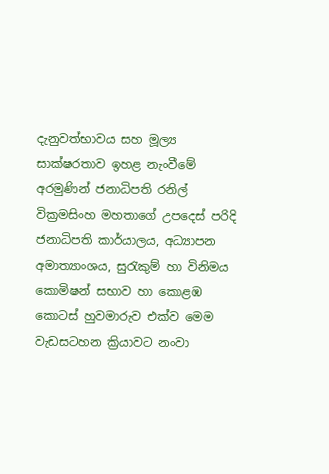දැනුවත්භාවය සහ මූල්‍ය සාක්ෂරතාව ඉහළ නැංවීමේ අරමුණින් ජනාධිපති රනිල් වික්‍රමසිංහ මහතාගේ උපදෙස් පරිදි ජනාධිපති කාර්යාලය, අධ්‍යාපන අමාත්‍යාංශය, සුරැකුම් හා විනිමය කොමිෂන් සභාව හා කොළඹ කොටස් හුවමාරුව එක්ව මෙම වැඩසටහන ක්‍රියාවට නංවා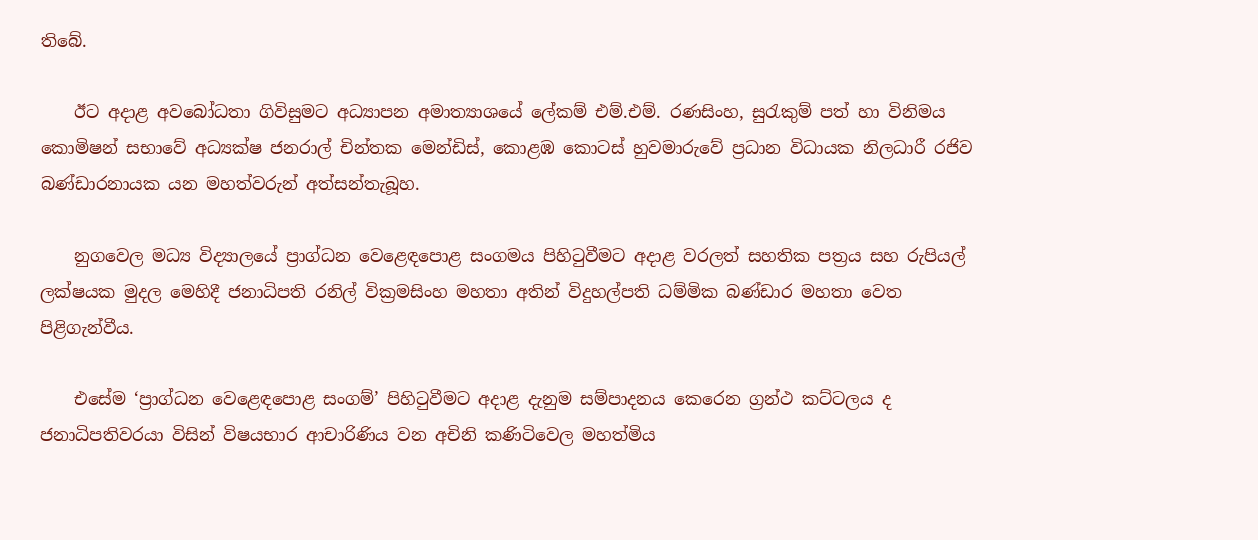තිබේ.

    ඊට අදාළ අවබෝධතා ගිවිසුමට අධ්‍යාපන අමාත්‍යාශයේ ලේකම් එම්.එම්. රණසිංහ, සුරැකුම් පත් හා විනිමය කොමිෂන් සභාවේ අධ්‍යක්ෂ ජනරාල් චින්තක මෙන්ඩිස්, කොළඹ කොටස් හුවමාරුවේ ප්‍රධාන විධායක නිලධාරී රජිව බණ්ඩාරනායක යන මහත්වරුන් අත්සන්තැබූහ.

    නුගවෙල මධ්‍ය විද්‍යාලයේ ප්‍රාග්ධන වෙළෙඳපොළ සංගමය පිහිටුවීමට අදාළ වරලත් සහතික පත්‍රය සහ රුපියල් ලක්ෂයක මුදල මෙහිදී ජනාධිපති රනිල් වික්‍රමසිංහ මහතා අතින් විදුහල්පති ධම්මික බණ්ඩාර මහතා වෙත පිළිගැන්වීය.

    එසේම ‘ප්‍රාග්ධන වෙළෙඳපොළ සංගම්’ පිහිටුවීමට අදාළ දැනුම සම්පාදනය කෙරෙන ග්‍රන්ථ කට්ටලය ද ජනාධිපතිවරයා විසින් විෂයභාර ආචාරිණිය වන අචිනි කණිටිවෙල මහත්මිය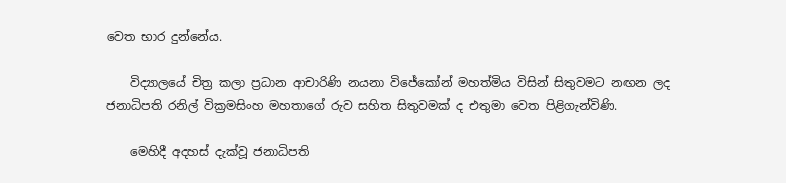වෙත භාර දුන්නේය.

    විද්‍යාලයේ චිත්‍ර කලා ප්‍රධාන ආචාරිණි නයනා විජේකෝන් මහත්මිය විසින් සිතුවමට නඟන ලද ජනාධිපති රනිල් වික්‍රමසිංහ මහතාගේ රුව සහිත සිතුවමක් ද එතුමා වෙත පිළිගැන්විණි.

    මෙහිදී අදහස් දැක්වූ ජනාධිපති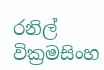රනිල් වික්‍රමසිංහ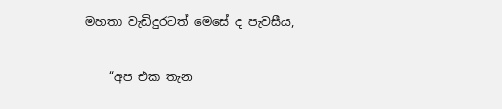මහතා වැඩිදුරටත් මෙසේ ද පැවසීය,

    “අප එක තැන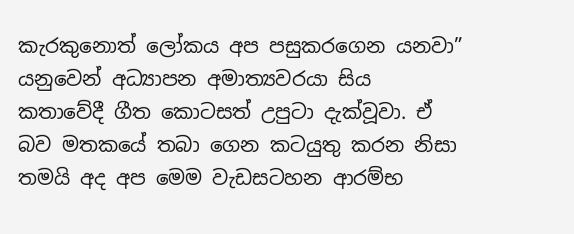කැරකුනොත් ලෝකය අප පසුකරගෙන යනවා” යනුවෙන් අධ්‍යාපන අමාත්‍යවරයා සිය කතාවේදී ගීත කොටසත් උපුටා දැක්වූවා. ඒ බව මතකයේ තබා ගෙන කටයුතු කරන නිසා තමයි අද අප මෙම වැඩසටහන ආරම්භ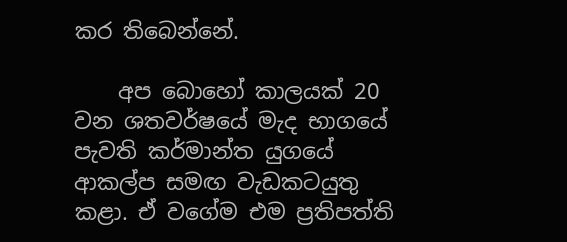කර තිබෙන්නේ.

    අප බොහෝ කාලයක් 20 වන ශතවර්ෂයේ මැද භාගයේ පැවති කර්මාන්ත යුගයේ ආකල්ප සමඟ වැඩකටයුතු කළා. ඒ වගේම එම ප්‍රතිපත්ති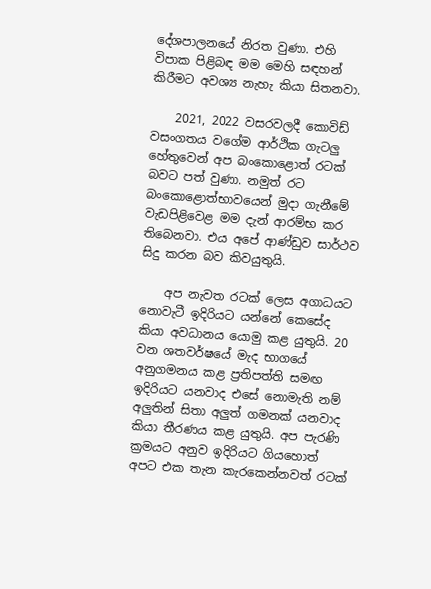දේශපාලනයේ නිරත වුණා. එහි විපාක පිළිබඳ මම මෙහි සඳහන් කිරීමට අවශ්‍ය නැහැ කියා සිතනවා.

    2021, 2022 වසරවලදී කොවිඩ් වසංගතය වගේම ආර්ථික ගැටලු හේතුවෙන් අප බංකොළොත් රටක් බවට පත් වුණා. නමුත් රට බංකොළොත්භාවයෙන් මුදා ගැනීමේ වැඩපිළිවෙළ මම දැන් ආරම්භ කර තිබෙනවා. එය අපේ ආණ්ඩුව සාර්ථව සිදු කරන බව කිවයුතුයි.

    අප නැවත රටක් ලෙස අගාධයට නොවැටී ඉදිරියට යන්නේ කෙසේද කියා අවධානය යොමු කළ යුතුයි. 20 වන ශතවර්ෂයේ මැද භාගයේ අනුගමනය කළ ප්‍රතිපත්ති සමඟ ඉදිරියට යනවාද එසේ නොමැති නම් අලුතින් සිතා අලුත් ගමනක් යනවාද කියා තීරණය කළ යුතුයි. අප පැරණි ක්‍රමයට අනුව ඉදිරියට ගියහොත් අපට එක තැන කැරකෙන්නවත් රටක්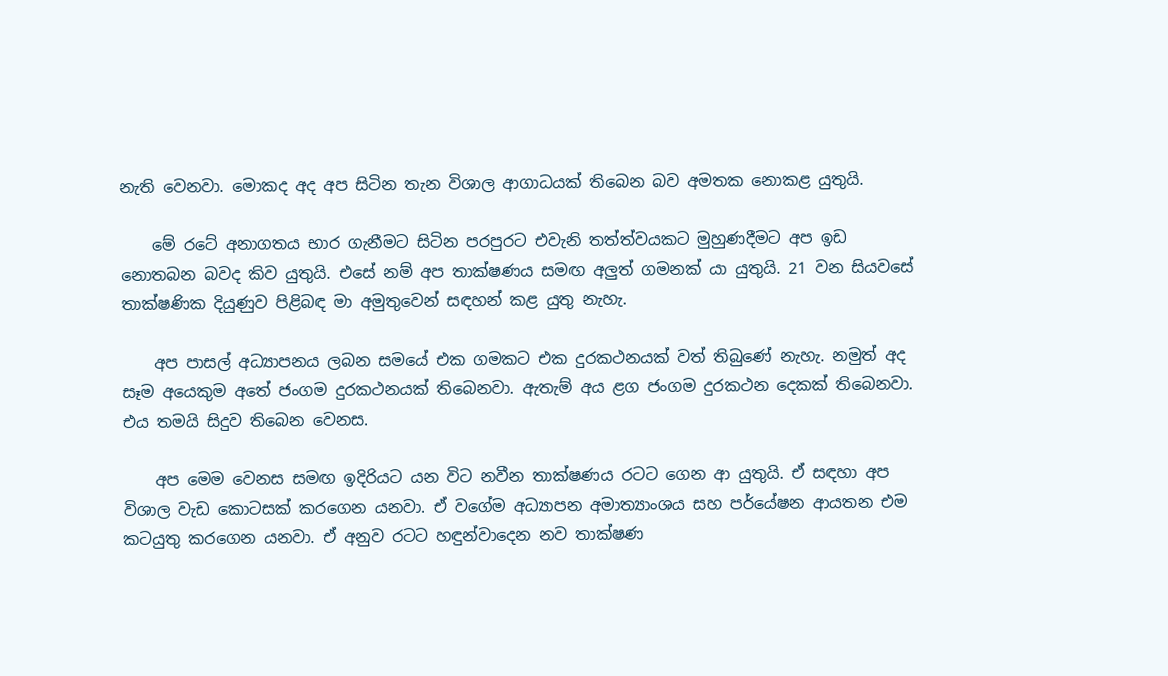නැති වෙනවා. මොකද අද අප සිටින තැන විශාල ආගාධයක් තිබෙන බව අමතක නොකළ යුතුයි.

    මේ රටේ අනාගතය භාර ගැනීමට සිටින පරපුරට එවැනි තත්ත්වයකට මුහුණදීමට අප ඉඩ නොතබන බවද කිව යුතුයි. එසේ නම් අප තාක්ෂණය සමඟ අලුත් ගමනක් යා යුතුයි. 21 වන සියවසේ තාක්ෂණික දියුණුව පිළිබඳ මා අමුතුවෙන් සඳහන් කළ යුතු නැහැ.

    අප පාසල් අධ්‍යාපනය ලබන සමයේ එක ගමකට එක දුරකථනයක් වත් තිබුණේ නැහැ. නමුත් අද සෑම අයෙකුම අතේ ජංගම දුරකථනයක් තිබෙනවා. ඇතැම් අය ළග ජංගම දුරකථන දෙකක් තිබෙනවා. එය තමයි සිදුව තිබෙන වෙනස.

    අප මෙම වෙනස සමඟ ඉදිරියට යන විට නවීන තාක්ෂණය රටට ගෙන ආ යුතුයි. ඒ සඳහා අප විශාල වැඩ කොටසක් කරගෙන යනවා. ඒ වගේම අධ්‍යාපන අමාත්‍යාංශය සහ පර්යේෂන ආයතන එම කටයුතු කරගෙන යනවා. ඒ අනුව රටට හඳුන්වාදෙන නව තාක්ෂණ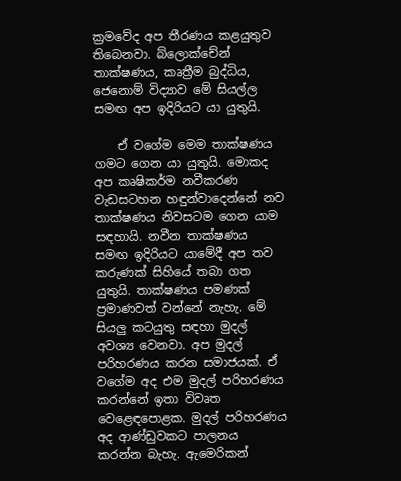ක්‍රමවේද අප තීරණය කළයුතුව තිබෙනවා. බ්ලොක්චේන් තාක්ෂණය, කෘත්‍රීම බුද්ධිය, ජෙනොම් විද්‍යාව මේ සියල්ල සමඟ අප ඉදිරියට යා යුතුයි.

    ඒ වගේම මෙම තාක්ෂණය ගමට ගෙන යා යුතුයි. මොකද අප කෘෂිකර්ම නවීකරණ වැඩසටහන හඳුන්වාදෙන්නේ නව තාක්ෂණය නිවසටම ගෙන යාම සඳහායි. නවීන තාක්ෂණය සමඟ ඉදිරියට යාමේදී අප තව කරුණක් සිහියේ තබා ගත යුතුයි. තාක්ෂණය පමණක් ප්‍රමාණවත් වන්නේ නැහැ. මේ සියලු කටයුතු සඳහා මුදල් අවශ්‍ය වෙනවා. අප මුදල් පරිහරණය කරන සමාජයක්. ඒ වගේම අද එම මුදල් පරිහරණය කරන්නේ ඉතා විවෘත වෙළෙඳපොළක. මුදල් පරිහරණය අද ආණ්ඩුවකට පාලනය කරන්න බැහැ. ඇමෙරිකන්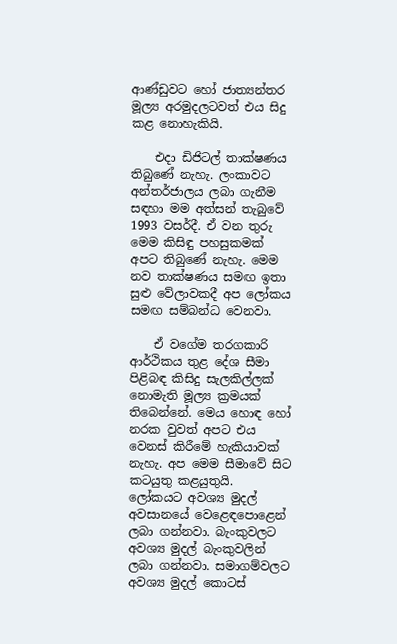ආණ්ඩුවට හෝ ජාත්‍යන්තර මූල්‍ය අරමුදලටවත් එය සිදු කළ නොහැකියි.

    එදා ඩිජිටල් තාක්ෂණය තිබුණේ නැහැ. ලංකාවට අන්තර්ජාලය ලබා ගැනීම සඳහා මම අත්සන් තැබුවේ 1993 වසර්දී. ඒ වන තුරු මෙම කිසිඳු පහසුකමක් අපට තිබුණේ නැහැ. මෙම නව තාක්ෂණය සමඟ ඉතා සුළු වේලාවකදී අප ලෝකය සමඟ සම්බන්ධ වෙනවා.

    ඒ වගේම තරගකාරි ආර්ථිකය තුළ දේශ සීමා පිළිබඳ කිසිදු සැලකිල්ලක් නොමැති මූල්‍ය ක්‍රමයක් තිබෙන්නේ. මෙය හොඳ හෝ නරක වුවත් අපට එය වෙනස් කිරීමේ හැකියාවක් නැහැ. අප මෙම සීමාවේ සිට කටයුතු කළයුතුයි. ලෝකයට අවශ්‍ය මුදල් අවසානයේ වෙළෙඳපොළෙන් ලබා ගන්නවා. බැංකුවලට අවශ්‍ය මුදල් බැංකුවලින් ලබා ගන්නවා. සමාගම්වලට අවශ්‍ය මුදල් කොටස්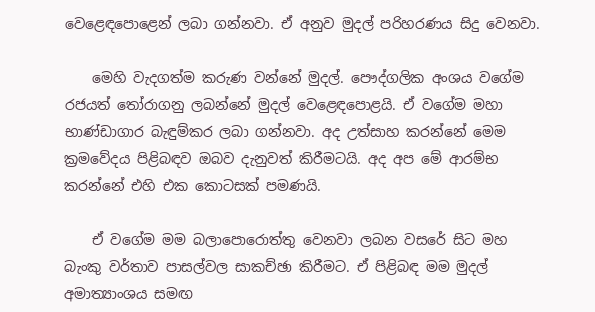වෙළෙඳපොළෙන් ලබා ගන්නවා. ඒ අනුව මුදල් පරිහරණය සිදු වෙනවා.

    මෙහි වැදගත්ම කරුණ වන්නේ මුදල්. පෞද්ගලික අංශය වගේම රජයත් තෝරාගනු ලබන්නේ මුදල් වෙළෙඳපොළයි. ඒ වගේම මහා භාණ්ඩාගාර බැඳුම්කර ලබා ගන්නවා. අද උත්සාහ කරන්නේ මෙම ක්‍රමවේදය පිළිබඳව ඔබව දැනුවත් කිරීමටයි. අද අප මේ ආරම්භ කරන්නේ එහි එක කොටසක් පමණයි.

    ඒ වගේම මම බලාපොරොත්තු වෙනවා ලබන වසරේ සිට මහ බැංකු වර්තාව පාසල්වල සාකච්ඡා කිරීමට. ඒ පිළිබඳ මම මුදල් අමාත්‍යාංශය සමඟ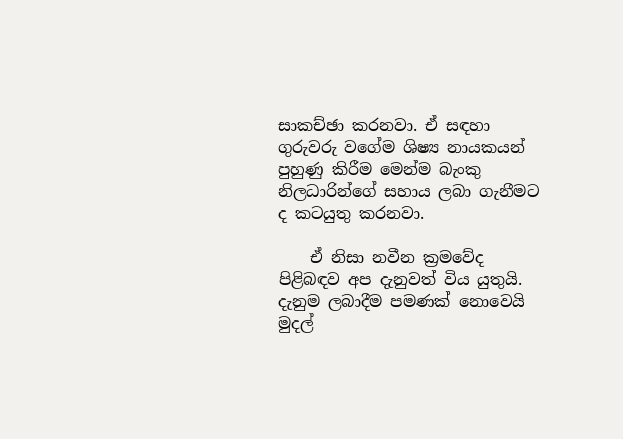සාකච්ඡා කරනවා. ඒ සඳහා ගුරුවරු වගේම ශිෂ්‍ය නායකයන් පුහුණු කිරීම මෙන්ම බැංකු නිලධාරින්ගේ සහාය ලබා ගැනීමට ද කටයුතු කරනවා.

    ඒ නිසා නවීන ක්‍රමවේද පිළිබඳව අප දැනුවත් විය යුතුයි. දැනුම ලබාදීම පමණක් නොවෙයි මුදල්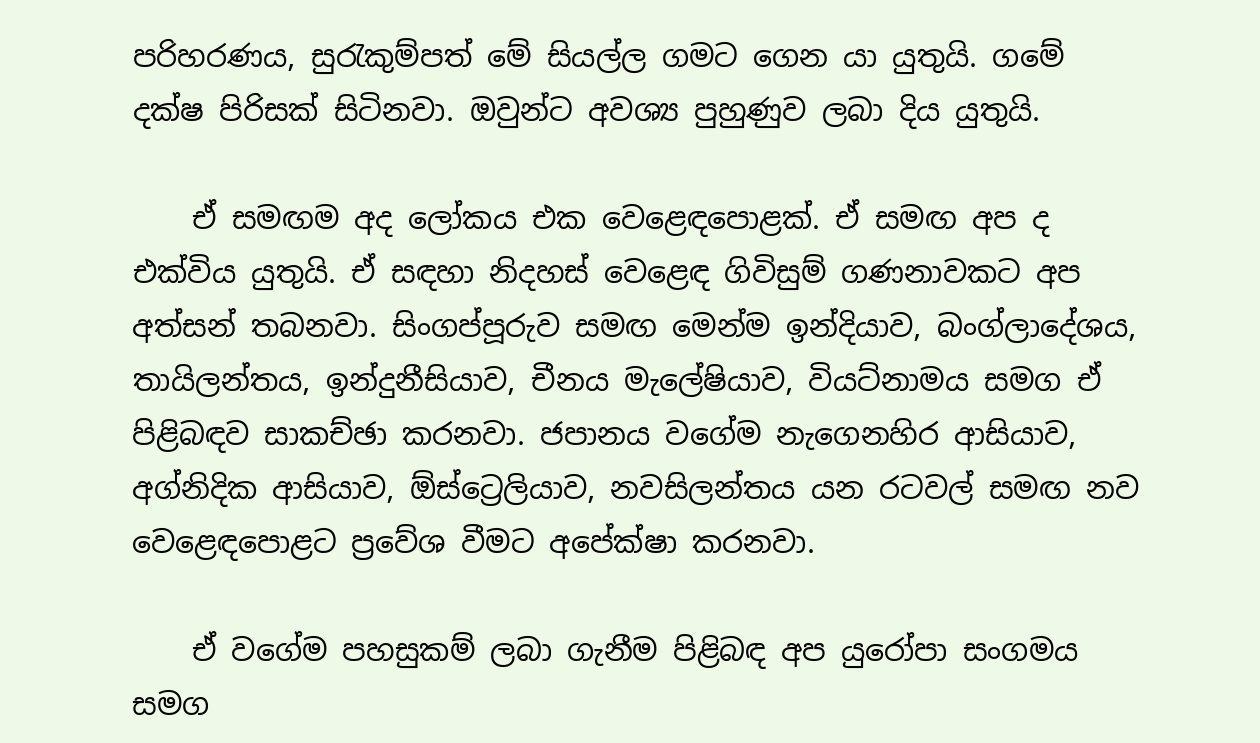පරිහරණය, සුරැකුම්පත් මේ සියල්ල ගමට ගෙන යා යුතුයි. ගමේ දක්ෂ පිරිසක් සිටිනවා. ඔවුන්ට අවශ්‍ය පුහුණුව ලබා දිය යුතුයි.

    ඒ සමඟම අද ලෝකය එක වෙළෙඳපොළක්. ඒ සමඟ අප ද එක්විය යුතුයි. ඒ සඳහා නිදහස් වෙළෙඳ ගිවිසුම් ගණනාවකට අප අත්සන් තබනවා. සිංගප්පූරුව සමඟ මෙන්ම ඉන්දියාව, බංග්ලාදේශය, තායිලන්තය, ඉන්දුනීසියාව, චීනය මැලේෂියාව, වියට්නාමය සමග ඒ පිළිබඳව සාකච්ඡා කරනවා. ජපානය වගේම නැගෙනහිර ආසියාව, අග්නිදික ආසියාව, ඕස්ට්‍රෙලියාව, නවසිලන්තය යන රටවල් සමඟ නව වෙළෙඳපොළට ප්‍රවේශ වීමට අපේක්ෂා කරනවා.

    ඒ වගේම පහසුකම් ලබා ගැනීම පිළිබඳ අප යුරෝපා සංගමය සමග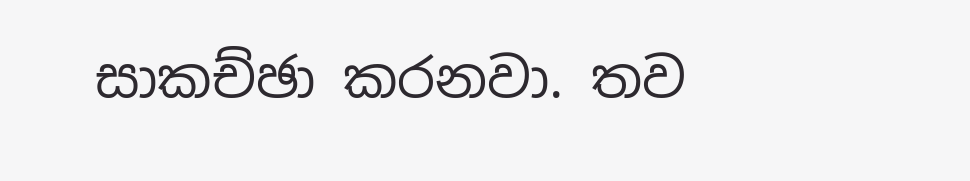සාකච්ඡා කරනවා. තව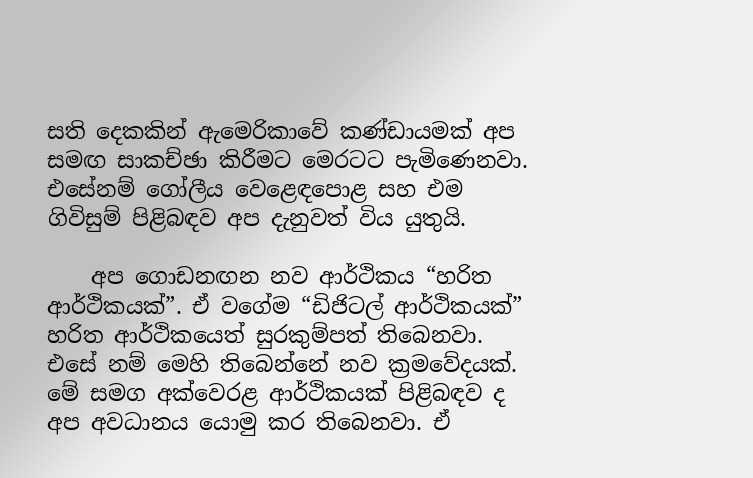සති දෙකකින් ඇමෙරිකාවේ කණ්ඩායමක් අප සමඟ සාකච්ඡා කිරීමට මෙරටට පැමිණෙනවා. එසේනම් ගෝලීය වෙළෙඳපොළ සහ එම ගිවිසුම් පිළිබඳව අප දැනුවත් විය යුතුයි.

    අප ගොඩනඟන නව ආර්ථිකය “හරිත ආර්ථිකයක්”. ඒ වගේම “ඩිජිටල් ආර්ථිකයක්” හරිත ආර්ථිකයෙත් සුරකුම්පත් තිබෙනවා. එසේ නම් මෙහි තිබෙන්නේ නව ක්‍රමවේදයක්. මේ සමග අක්වෙරළ ආර්ථිකයක් පිළිබඳව ද අප අවධානය යොමු කර තිබෙනවා. ඒ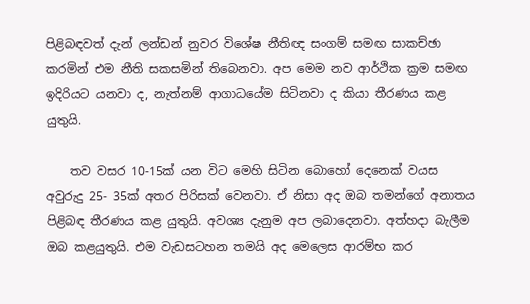පිළිබඳවත් දැන් ලන්ඩන් නුවර විශේෂ නීතිඥ සංගම් සමඟ සාකච්ඡා කරමින් එම නීති සකසමින් තිබෙනවා. අප මෙම නව ආර්ථික ක්‍රම සමඟ ඉදිරියට යනවා ද, නැත්නම් ආගාධයේම සිටිනවා ද කියා තීරණය කළ යුතුයි.

    තව වසර 10-15ක් යන විට මෙහි සිටින බොහෝ දෙනෙක් වයස අවුරුදු 25- 35ක් අතර පිරිසක් වෙනවා. ඒ නිසා අද ඔබ තමන්ගේ අනාතය පිළිබඳ තීරණය කළ යුතුයි. අවශ්‍ය දැනුම අප ලබාදෙනවා. අත්හදා බැලීම ඔබ කළයුතුයි. එම වැඩසටහන තමයි අද මෙලෙස ආරම්භ කර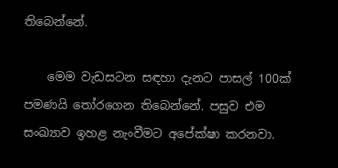තිබෙන්නේ.

    මෙම වැඩසටන සඳහා දැනට පාසල් 100ක් පමණයි තෝරගෙන තිබෙන්නේ. පසුව එම සංඛ්‍යාව ඉහළ නැංවීමට අපේක්ෂා කරනවා.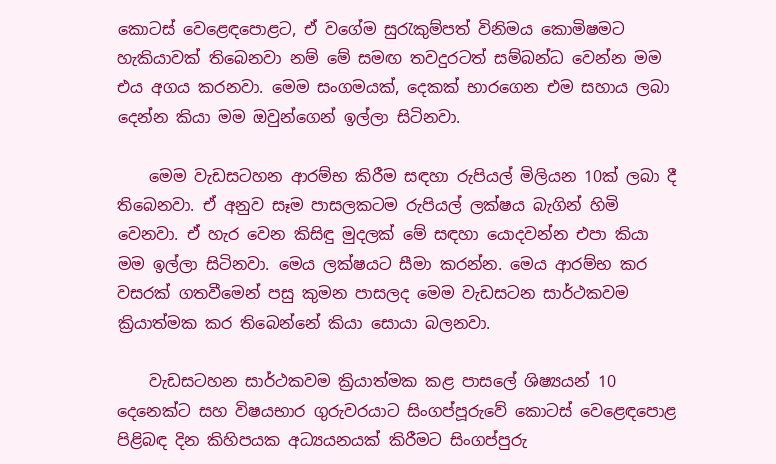කොටස් වෙළෙඳපොළට, ඒ වගේම සුරැකුම්පත් විනිමය කොමිෂමට හැකියාවක් තිබෙනවා නම් මේ සමඟ තවදුරටත් සම්බන්ධ වෙන්න මම එය අගය කරනවා. මෙම සංගමයක්, දෙකක් භාරගෙන එම සහාය ලබා දෙන්න කියා මම ඔවුන්ගෙන් ඉල්ලා සිටිනවා.

    මෙම වැඩසටහන ආරම්භ කිරීම සඳහා රුපියල් මිලියන 10ක් ලබා දී තිබෙනවා. ඒ අනුව සෑම පාසලකටම රුපියල් ලක්ෂය බැගින් හිමි වෙනවා. ඒ හැර වෙන කිසිඳු මුදලක් මේ සඳහා යොදවන්න එපා කියා මම ඉල්ලා සිටිනවා. මෙය ලක්ෂයට සීමා කරන්න. මෙය ආරම්භ කර වසරක් ගතවීමෙන් පසු කුමන පාසලද මෙම වැඩසටන සාර්ථකවම ක්‍රියාත්මක කර තිබෙන්නේ කියා සොයා බලනවා.

    වැඩසටහන සාර්ථකවම ක්‍රියාත්මක කළ පාසලේ ශිෂ්‍යයන් 10 දෙනෙක්ට සහ විෂයභාර ගුරුවරයාට සිංගප්පූරුවේ කොටස් වෙළෙඳපොළ පිළිබඳ දින කිහිපයක අධ්‍යයනයක් කිරීමට සිංගප්පුරු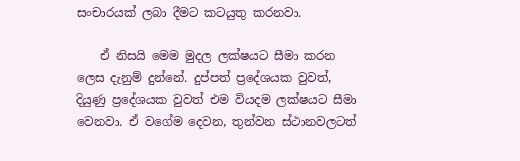සංචාරයක් ලබා දීමට කටයුතු කරනවා.

    ඒ නිසයි මෙම මුදල ලක්ෂයට සීමා කරන ලෙස දැනුම් දුන්නේ. දුප්පත් ප්‍රදේශයක වුවත්, දියුණු ප්‍රදේශයක වුවත් එම වියදම ලක්ෂයට සීමා වෙනවා. ඒ වගේම දෙවන, තුන්වන ස්ථානවලටත්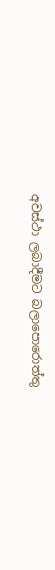අවස්ථා ලබාදීමට බලාපොරොත්තු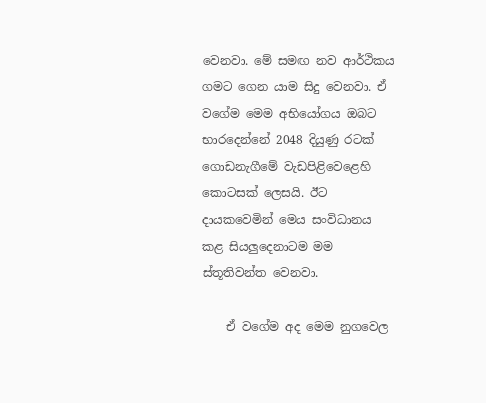වෙනවා. මේ සමඟ නව ආර්ථිකය ගමට ගෙන යාම සිදු වෙනවා. ඒ වගේම මෙම අභියෝගය ඔබට භාරදෙන්නේ 2048 දියුණු රටක් ගොඩනැගීමේ වැඩපිළිවෙළෙහි කොටසක් ලෙසයි. ඊට දායකවෙමින් මෙය සංවිධානය කළ සියලුදෙනාටම මම ස්තූතිවන්ත වෙනවා.

    ඒ වගේම අද මෙම නුගවෙල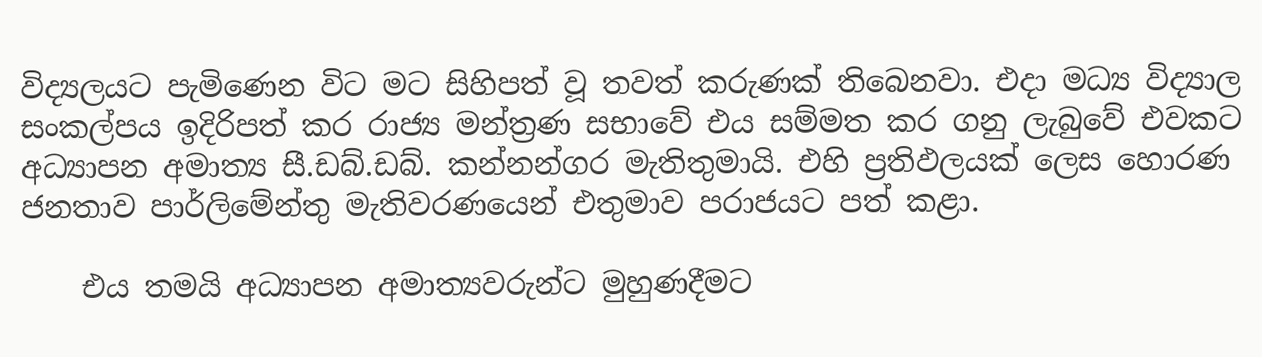විද්‍යලයට පැමිණෙන විට මට සිහිපත් වූ තවත් කරුණක් තිබෙනවා. එදා මධ්‍ය විද්‍යාල සංකල්පය ඉදිරිපත් කර රාජ්‍ය මන්ත්‍රණ සභාවේ එය සම්මත කර ගනු ලැබුවේ එවකට අධ්‍යාපන අමාත්‍ය සී.ඩබ්.ඩබ්. කන්නන්ගර මැතිතුමායි. එහි ප්‍රතිඵලයක් ලෙස හොරණ ජනතාව පාර්ලිමේන්තු මැතිවරණයෙන් එතුමාව පරාජයට පත් කළා.

    එය තමයි අධ්‍යාපන අමාත්‍යවරුන්ට මුහුණදීමට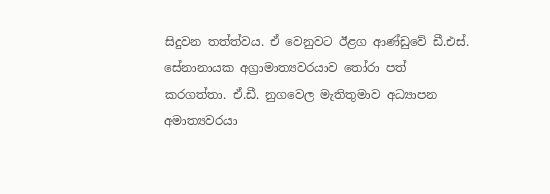සිදුවන තත්ත්වය. ඒ වෙනුවට ඊළග ආණ්ඩුවේ ඩී.එස්. සේනානායක අග්‍රාමාත්‍යවරයාව තෝරා පත් කරගත්තා. ඒ.ඩී. නුගවෙල මැතිතුමාව අධ්‍යාපන අමාත්‍යවරයා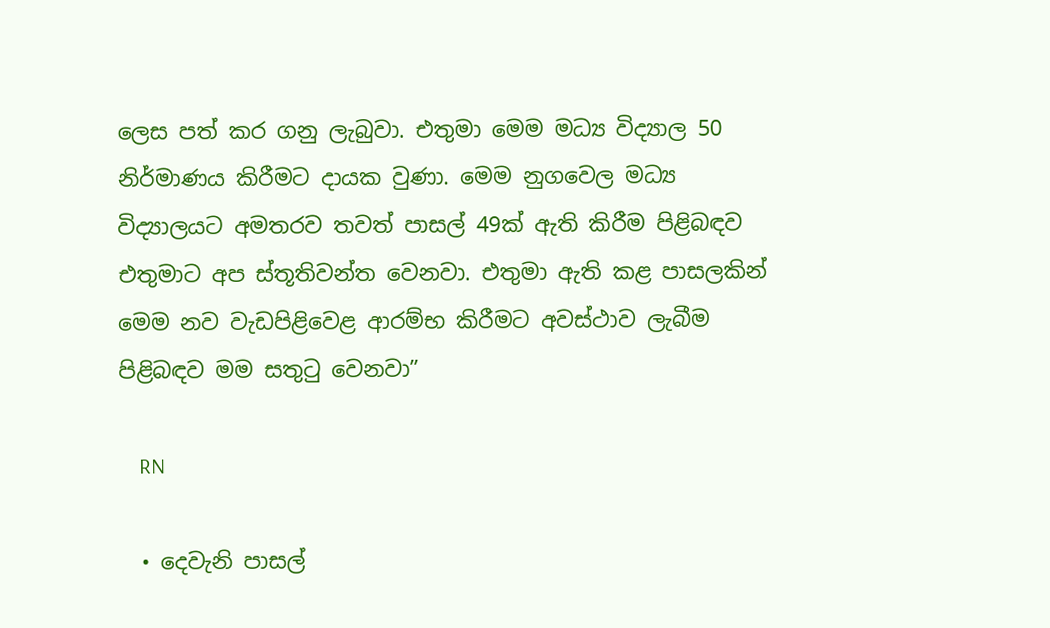ලෙස පත් කර ගනු ලැබුවා. එතුමා මෙම මධ්‍ය විද්‍යාල 50 නිර්මාණය කිරීමට දායක වුණා. මෙම නුගවෙල මධ්‍ය විද්‍යාලයට අමතරව තවත් පාසල් 49ක් ඇති කිරීම පිළිබඳව එතුමාට අප ස්තූතිවන්ත වෙනවා. එතුමා ඇති කළ පාසලකින් මෙම නව වැඩපිළිවෙළ ආරම්භ කිරීමට අවස්ථාව ලැබීම පිළිබඳව මම සතුටු වෙනවා”

    RN

  • දෙවැනි පාසල්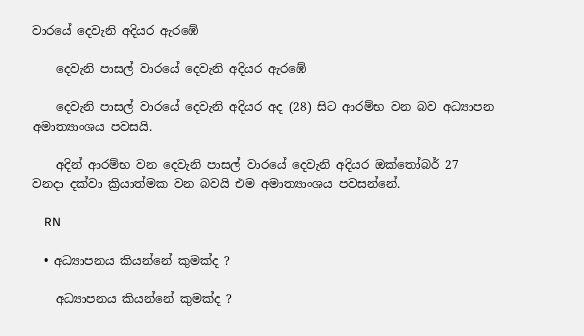වාරයේ දෙවැනි අදියර ඇරඹේ

    දෙවැනි පාසල් වාරයේ දෙවැනි අදියර ඇරඹේ

    දෙවැනි පාසල් වාරයේ දෙවැනි අදියර අද (28) සිට ආරම්භ වන බව අධ්‍යාපන අමාත්‍යාංශය පවසයි.

    අදින් ආරම්භ වන දෙවැනි පාසල් වාරයේ දෙවැනි අදියර ඔක්තෝබර් 27 වනදා දක්වා ක්‍රියාත්මක වන බවයි එම අමාත්‍යාංශය පවසන්නේ.

    RN

  • අධ්‍යාපනය කියන්නේ කුමක්ද ?

    අධ්‍යාපනය කියන්නේ කුමක්ද ?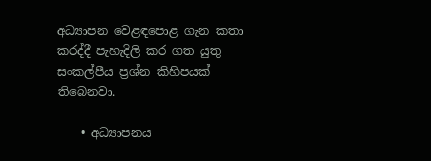අධ්‍යාපන වෙළඳපොළ ගැන කතා කරද්දී පැහැදිලි කර ගත යුතු සංකල්පීය ප්‍රශ්න කිහිපයක් තිබෙනවා.

    • අධ්‍යාපනය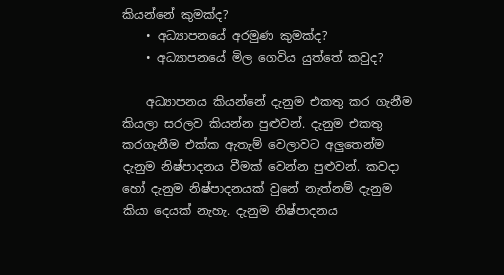කියන්නේ කුමක්ද?
    • අධ්‍යාපනයේ අරමුණ කුමක්ද?
    • අධ්‍යාපනයේ මිල ගෙවිය යුත්තේ කවුද?

    අධ්‍යාපනය කියන්නේ දැනුම එකතු කර ගැනීම කියලා සරලව කියන්න පුළුවන්. දැනුම එකතු කරගැනීම එක්ක ඇතැම් වෙලාවට අලුතෙන්ම දැනුම නිෂ්පාදනය වීමක් වෙන්න පුළුවන්. කවදා හෝ දැනුම නිෂ්පාදනයක් වුනේ නැත්නම් දැනුම කියා දෙයක් නැහැ. දැනුම නිෂ්පාදනය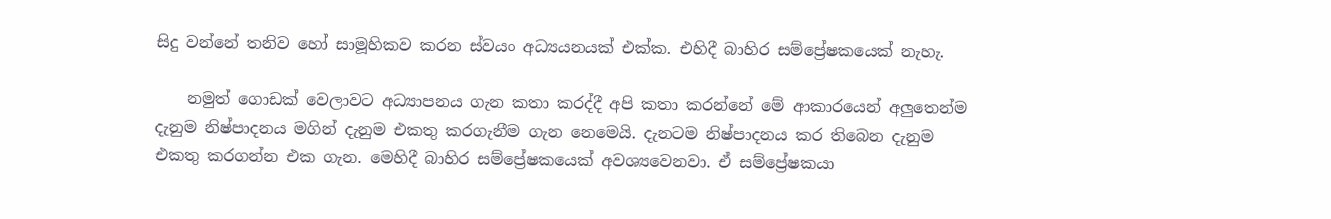සිදු වන්නේ තනිව හෝ සාමූහිකව කරන ස්වයං අධ්‍යයනයක් එක්ක. එහිදී බාහිර සම්ප්‍රේෂකයෙක් නැහැ.

    නමුත් ගොඩක් වෙලාවට අධ්‍යාපනය ගැන කතා කරද්දී අපි කතා කරන්නේ මේ ආකාරයෙන් අලුතෙන්ම දැනුම නිෂ්පාදනය මගින් දැනුම එකතු කරගැනීම ගැන නෙමෙයි. දැනටම නිෂ්පාදනය කර තිබෙන දැනුම එකතු කරගන්න එක ගැන. මෙහිදී බාහිර සම්ප්‍රේෂකයෙක් අවශ්‍යවෙනවා. ඒ සම්ප්‍රේෂකයා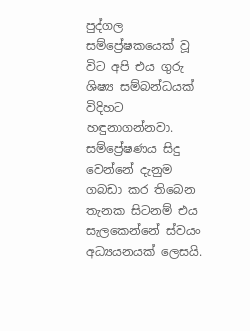පුද්ගල සම්ප්‍රේෂකයෙක් වූ විට අපි එය ගුරු ශිෂ්‍ය සම්බන්ධයක් විදිහට හඳුනාගන්නවා. සම්ප්‍රේෂණය සිදු වෙන්නේ දැනුම ගබඩා කර තිබෙන තැනක සිටනම් එය සැලකෙන්නේ ස්වයං අධ්‍යයනයක් ලෙසයි.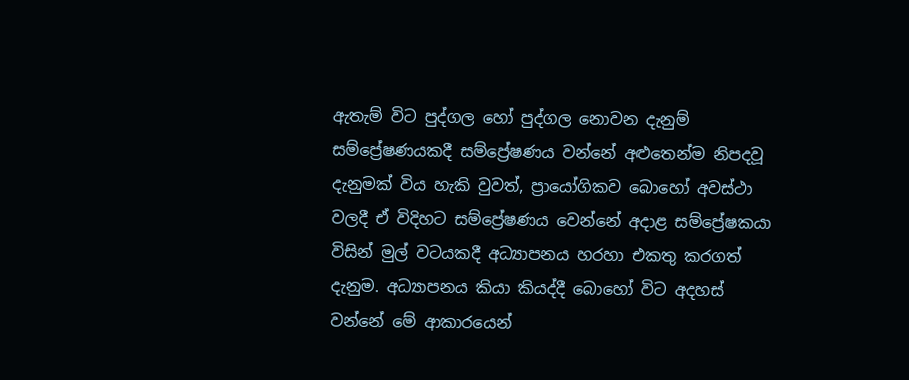ඇතැම් විට පුද්ගල හෝ පුද්ගල නොවන දැනුම් සම්ප්‍රේෂණයකදී සම්ප්‍රේෂණය වන්නේ අළුතෙන්ම නිපදවූ දැනුමක් විය හැකි වුවත්, ප්‍රායෝගිකව බොහෝ අවස්ථා වලදී ඒ විදිහට සම්ප්‍රේෂණය වෙන්නේ අදාළ සම්ප්‍රේෂකයා විසින් මුල් වටයකදී අධ්‍යාපනය හරහා එකතු කරගත් දැනුම. අධ්‍යාපනය කියා කියද්දී බොහෝ විට අදහස් වන්නේ මේ ආකාරයෙන්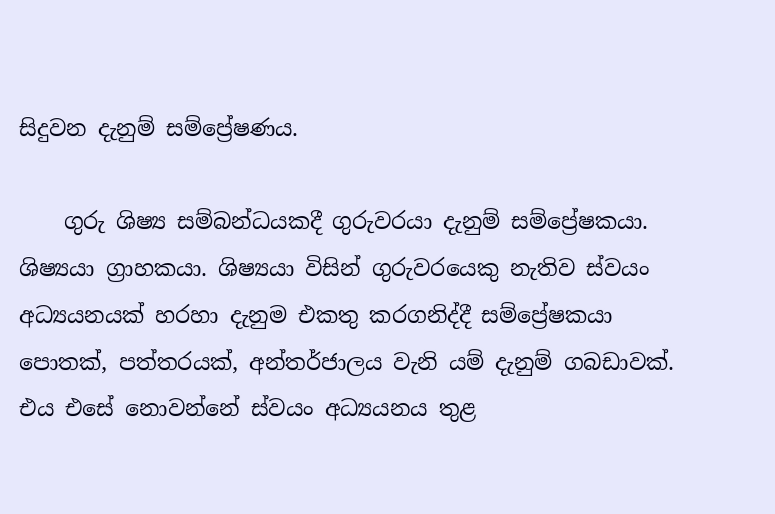සිදුවන දැනුම් සම්ප්‍රේෂණය.

    ගුරු ශිෂ්‍ය සම්බන්ධයකදී ගුරුවරයා දැනුම් සම්ප්‍රේෂකයා. ශිෂ්‍යයා ග්‍රාහකයා. ශිෂ්‍යයා විසින් ගුරුවරයෙකු නැතිව ස්වයං අධ්‍යයනයක් හරහා දැනුම එකතු කරගනිද්දී සම්ප්‍රේෂකයා පොතක්, පත්තරයක්, අන්තර්ජාලය වැනි යම් දැනුම් ගබඩාවක්. එය එසේ නොවන්නේ ස්වයං අධ්‍යයනය තුළ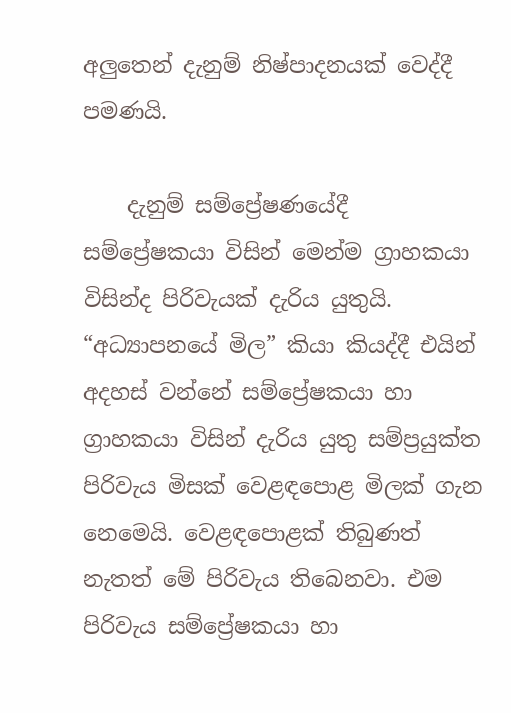අලුතෙන් දැනුම් නිෂ්පාදනයක් වෙද්දී පමණයි.

    දැනුම් සම්ප්‍රේෂණයේදී සම්ප්‍රේෂකයා විසින් මෙන්ම ග්‍රාහකයා විසින්ද පිරිවැයක් දැරිය යුතුයි. “අධ්‍යාපනයේ මිල” කියා කියද්දී එයින් අදහස් වන්නේ සම්ප්‍රේෂකයා හා ග්‍රාහකයා විසින් දැරිය යුතු සම්ප්‍රයුක්ත පිරිවැය මිසක් වෙළඳපොළ මිලක් ගැන නෙමෙයි. වෙළඳපොළක් තිබුණත් නැතත් මේ පිරිවැය තිබෙනවා. එම පිරිවැය සම්ප්‍රේෂකයා හා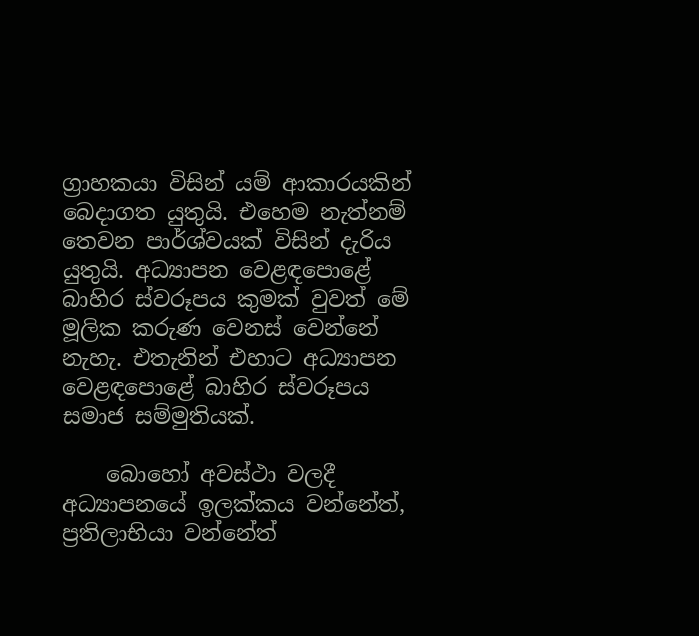ග්‍රාහකයා විසින් යම් ආකාරයකින් බෙදාගත යුතුයි. එහෙම නැත්නම් තෙවන පාර්ශ්වයක් විසින් දැරිය යුතුයි. අධ්‍යාපන වෙළඳපොළේ බාහිර ස්වරූපය කුමක් වුවත් මේ මූලික කරුණ වෙනස් වෙන්නේ නැහැ. එතැනින් එහාට අධ්‍යාපන වෙළඳපොළේ බාහිර ස්වරූපය සමාජ සම්මුතියක්.

    බොහෝ අවස්ථා වලදී අධ්‍යාපනයේ ඉලක්කය වන්නේත්, ප්‍රතිලාභියා වන්නේත්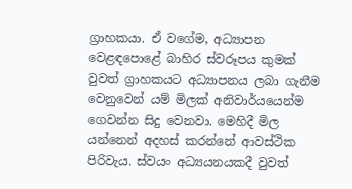ග්‍රාහකයා. ඒ වගේම, අධ්‍යාපන වෙළඳපොළේ බාහිර ස්වරූපය කුමක් වුවත් ග්‍රාහකයට අධ්‍යාපනය ලබා ගැනීම වෙනුවෙන් යම් මිලක් අනිවාර්යයෙන්ම ගෙවන්න සිදු වෙනවා. මෙහිදී මිල යන්නෙන් අදහස් කරන්නේ ආවස්ථික පිරිවැය. ස්වයං අධ්‍යයනයකදී වුවත්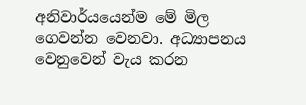අනිවාර්යයෙන්ම මේ මිල ගෙවන්න වෙනවා. අධ්‍යාපනය වෙනුවෙන් වැය කරන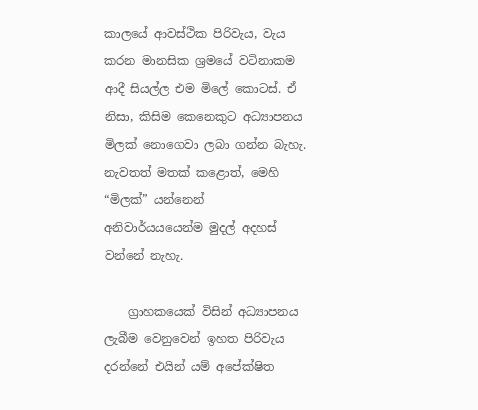කාලයේ ආවස්ථික පිරිවැය, වැය කරන මානසික ශ්‍රමයේ වටිනාකම ආදී සියල්ල එම මිලේ කොටස්. ඒ නිසා, කිසිම කෙනෙකුට අධ්‍යාපනය මිලක් නොගෙවා ලබා ගන්න බැහැ. නැවතත් මතක් කළොත්, මෙහි “මිලක්” යන්නෙන් අනිවාර්යයයෙන්ම මුදල් අදහස් වන්නේ නැහැ.

    ග්‍රාහකයෙක් විසින් අධ්‍යාපනය ලැබීම වෙනුවෙන් ඉහත පිරිවැය දරන්නේ එයින් යම් අපේක්ෂිත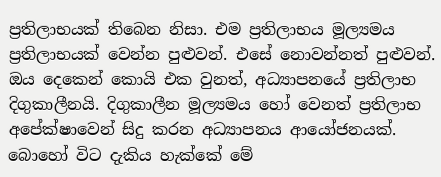ප්‍රතිලාභයක් තිබෙන නිසා. එම ප්‍රතිලාභය මූල්‍යමය ප්‍රතිලාභයක් වෙන්න පුළුවන්. එසේ නොවන්නත් පුළුවන්. ඔය දෙකෙන් කොයි එක වුනත්, අධ්‍යාපනයේ ප්‍රතිලාභ දිගුකාලීනයි. දිගුකාලීන මූල්‍යමය හෝ වෙනත් ප්‍රතිලාභ අපේක්ෂාවෙන් සිදු කරන අධ්‍යාපනය ආයෝජනයක්. බොහෝ විට දැකිය හැක්කේ මේ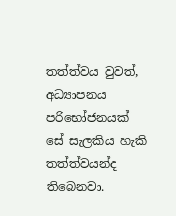තත්ත්වය වුවත්, අධ්‍යාපනය පරිභෝජනයක් සේ සැලකිය හැකි තත්ත්වයන්ද තිබෙනවා.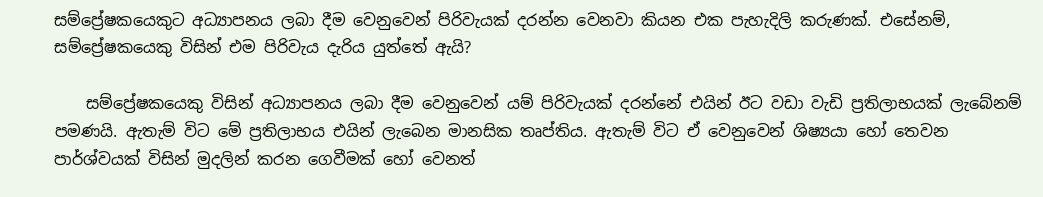සම්ප්‍රේෂකයෙකුට අධ්‍යාපනය ලබා දීම වෙනුවෙන් පිරිවැයක් දරන්න වෙනවා කියන එක පැහැදිලි කරුණක්. එසේනම්, සම්ප්‍රේෂකයෙකු විසින් එම පිරිවැය දැරිය යුත්තේ ඇයි?

    සම්ප්‍රේෂකයෙකු විසින් අධ්‍යාපනය ලබා දීම වෙනුවෙන් යම් පිරිවැයක් දරන්නේ එයින් ඊට වඩා වැඩි ප්‍රතිලාභයක් ලැබේනම් පමණයි. ඇතැම් විට මේ ප්‍රතිලාභය එයින් ලැබෙන මානසික තෘප්තිය. ඇතැම් විට ඒ වෙනුවෙන් ශිෂ්‍යයා හෝ තෙවන පාර්ශ්වයක් විසින් මුදලින් කරන ගෙවීමක් හෝ වෙනත්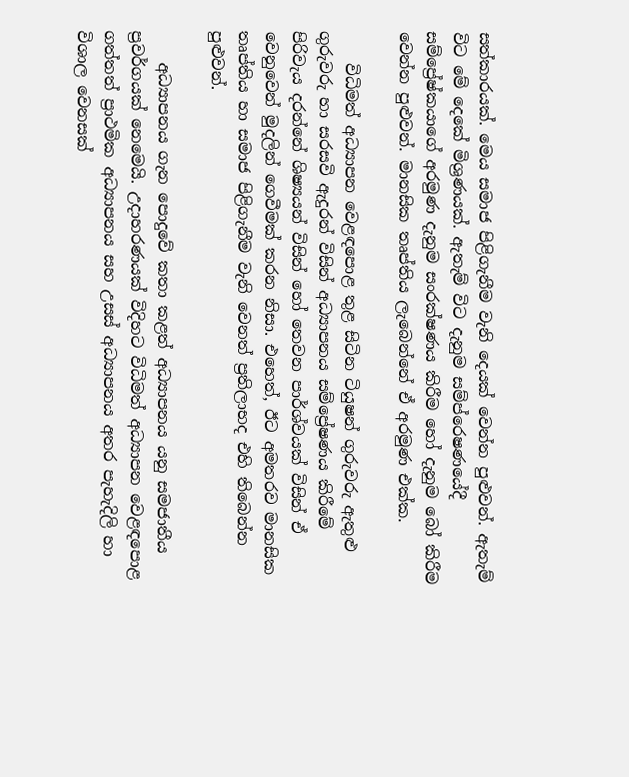සත්කාරයක්. මෙය සමාජ පිළිගැනීම වැනි දෙයක් වෙන්න පුළුවන්. ඇතැම් විට මේ දෙකේ මිශ්‍රණයක්. ඇතැම් විට දැනුම සම්ප්රෙෂණයේදී සම්ප්‍රේෂ්කයාගේ අරමුණ දැනුම සංරක්ෂණය කිරීම හෝ දැනුම බෝ කිරීම වෙන්න පුළුවන්. මානසික තෘප්තිය ලැබෙන්නේ ඒ අරමුණ එක්ක.

    විධිමත් අධ්‍යාපන වෙළඳපොළ තුළ සිටින ටියුෂන් ගුරුවරු ඇතුළු ගුරුවරු හා සරසවි ඇදුරන් විසින් අධ්‍යාපනය සම්ප්‍රේෂණය කිරීමේ පිරිවැය දරන්නේ ශිෂ්‍යයන් විසින් හෝ තෙවන පාර්ශ්වයක් විසින් ඒ වෙනුවෙන් මුදලින් ගෙවීමක් කරන නිසා. එහෙත්, ඊට අමතරව මානසික තෘප්තිය හා සමාජ පිළිගැනීම වැනි වෙනත් ප්‍රතිලාභද එහි තිබෙන්න පුළුවන්.

    අධ්‍යාපනය ගැන පොදුවේ කතා කළත් අධ්‍යාපනය යනු සමජාතීය ප්‍රවර්ගයක් නෙමෙයි. උදාහරණයක් විදිහට විධිමත් අධ්‍යාපන වෙළඳපොළ ගත්තත් ප්‍රාථමික අධ්‍යාපනය සහ උසස් අධ්‍යාපනය අතර පැහැදිලි හා විශාල වෙනසක්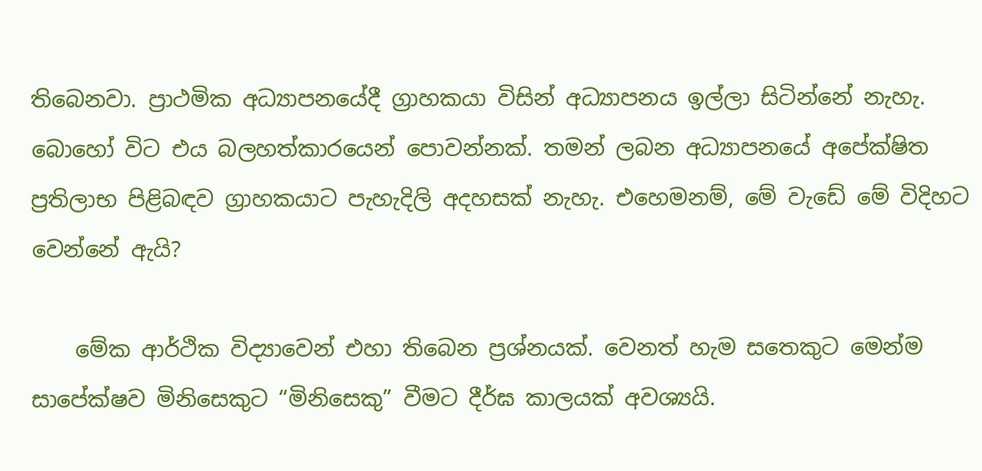තිබෙනවා. ප්‍රාථමික අධ්‍යාපනයේදී ග්‍රාහකයා විසින් අධ්‍යාපනය ඉල්ලා සිටින්නේ නැහැ. බොහෝ විට එය බලහත්කාරයෙන් පොවන්නක්. තමන් ලබන අධ්‍යාපනයේ අපේක්ෂිත ප්‍රතිලාභ පිළිබඳව ග්‍රාහකයාට පැහැදිලි අදහසක් නැහැ. එහෙමනම්, මේ වැඩේ මේ විදිහට වෙන්නේ ඇයි?

    මේක ආර්ථික විද්‍යාවෙන් එහා තිබෙන ප්‍රශ්නයක්. වෙනත් හැම සතෙකුට මෙන්ම සාපේක්ෂව මිනිසෙකුට “මිනිසෙකු” වීමට දීර්ඝ කාලයක් අවශ්‍යයි.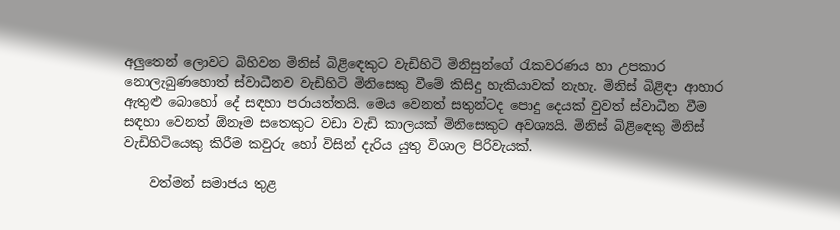අලුතෙන් ලොවට බිහිවන මිනිස් බිළිඳෙකුට වැඩිහිටි මිනිසුන්ගේ රැකවරණය හා උපකාර නොලැබුණහොත් ස්වාධීනව වැඩිහිටි මිනිසෙකු වීමේ කිසිදු හැකියාවක් නැහැ. මිනිස් බිළිඳා ආහාර ඇතුළු බොහෝ දේ සඳහා පරායත්තයි. මෙය වෙනත් සතුන්ටද පොදු දෙයක් වුවත් ස්වාධීන වීම සඳහා වෙනත් ඕනෑම සතෙකුට වඩා වැඩි කාලයක් මිනිසෙකුට අවශ්‍යයි. මිනිස් බිළිඳෙකු මිනිස් වැඩිහිටියෙකු කිරීම කවුරු හෝ විසින් දැරිය යුතු විශාල පිරිවැයක්.

    වත්මන් සමාජය තුළ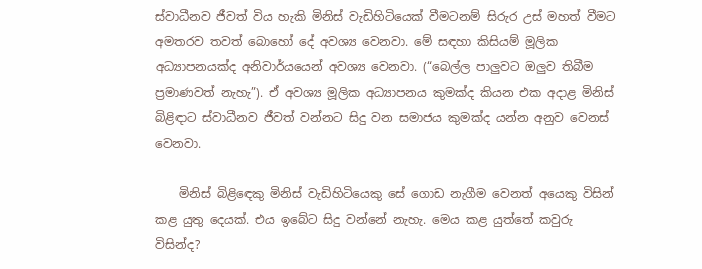ස්වාධීනව ජීවත් විය හැකි මිනිස් වැඩිහිටියෙක් වීමටනම් සිරුර උස් මහත් වීමට අමතරව තවත් බොහෝ දේ අවශ්‍ය වෙනවා. මේ සඳහා කිසියම් මූලික අධ්‍යාපනයක්ද අනිවාර්යයෙන් අවශ්‍ය වෙනවා. (“බෙල්ල පාලුවට ඔලුව තිබීම ප්‍රමාණවත් නැහැ”). ඒ අවශ්‍ය මූලික අධ්‍යාපනය කුමක්ද කියන එක අදාළ මිනිස් බිළිඳාට ස්වාධීනව ජීවත් වන්නට සිදු වන සමාජය කුමක්ද යන්න අනුව වෙනස් වෙනවා.

    මිනිස් බිළිඳෙකු මිනිස් වැඩිහිටියෙකු සේ ගොඩ නැගීම වෙනත් අයෙකු විසින් කළ යුතු දෙයක්. එය ඉබේට සිදු වන්නේ නැහැ. මෙය කළ යුත්තේ කවුරු විසින්ද?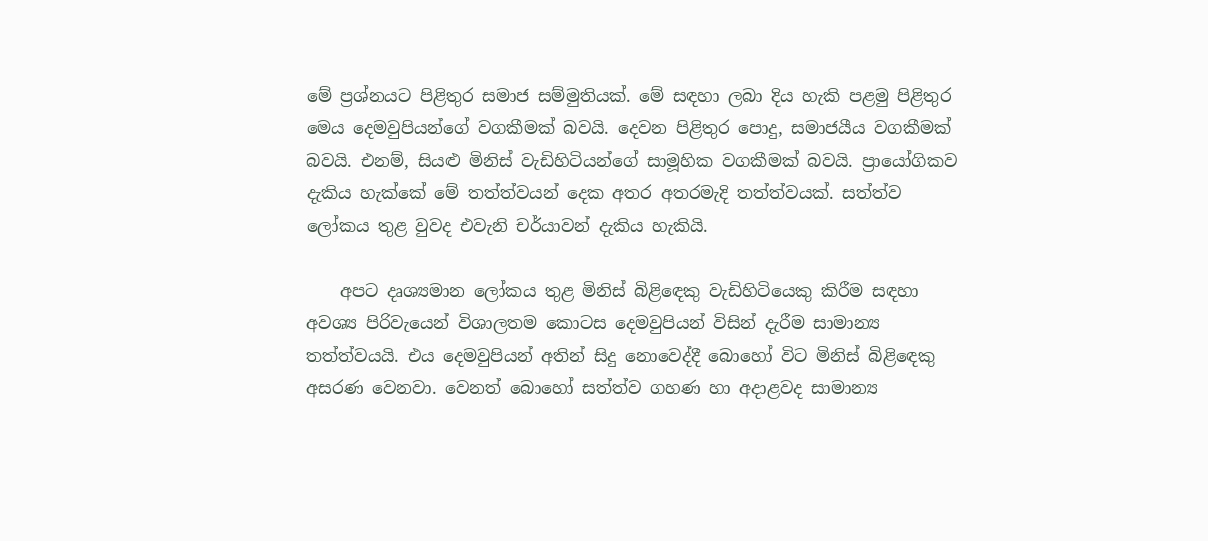මේ ප්‍රශ්නයට පිළිතුර සමාජ සම්මුතියක්. මේ සඳහා ලබා දිය හැකි පළමු පිළිතුර මෙය දෙමවුපියන්ගේ වගකීමක් බවයි. දෙවන පිළිතුර පොදු, සමාජයීය වගකීමක් බවයි. එනම්, සියළු මිනිස් වැඩිහිටියන්ගේ සාමූහික වගකීමක් බවයි. ප්‍රායෝගිකව දැකිය හැක්කේ මේ තත්ත්වයන් දෙක අතර අතරමැදි තත්ත්වයක්. සත්ත්ව ලෝකය තුළ වුවද එවැනි චර්යාවන් දැකිය හැකියි.

    අපට දෘශ්‍යමාන ලෝකය තුළ මිනිස් බිළිඳෙකු වැඩිහිටියෙකු කිරීම සඳහා අවශ්‍ය පිරිවැයෙන් විශාලතම කොටස දෙමවුපියන් විසින් දැරීම සාමාන්‍ය තත්ත්වයයි. එය දෙමවුපියන් අතින් සිදු නොවෙද්දී බොහෝ විට මිනිස් බිළිඳෙකු අසරණ වෙනවා. වෙනත් බොහෝ සත්ත්ව ගහණ හා අදාළවද සාමාන්‍ය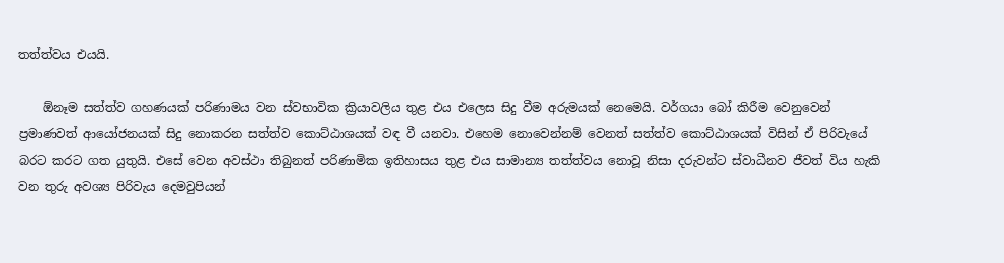තත්ත්වය එයයි.

    ඕනෑම සත්ත්ව ගහණයක් පරිණාමය වන ස්වභාවික ක්‍රියාවලිය තුළ එය එලෙස සිදු වීම අරුමයක් නෙමෙයි. වර්ගයා බෝ කිරීම වෙනුවෙන් ප්‍රමාණවත් ආයෝජනයක් සිදු නොකරන සත්ත්ව කොට්ඨාශයක් වඳ වී යනවා. එහෙම නොවෙන්නම් වෙනත් සත්ත්ව කොට්ඨාශයක් විසින් ඒ පිරිවැයේ බරට කරට ගත යුතුයි. එසේ වෙන අවස්ථා තිබුනත් පරිණාමික ඉතිහාසය තුළ එය සාමාන්‍ය තත්ත්වය නොවූ නිසා දරුවන්ට ස්වාධීනව ජීවත් විය හැකි වන තුරු අවශ්‍ය පිරිවැය දෙමවුපියන්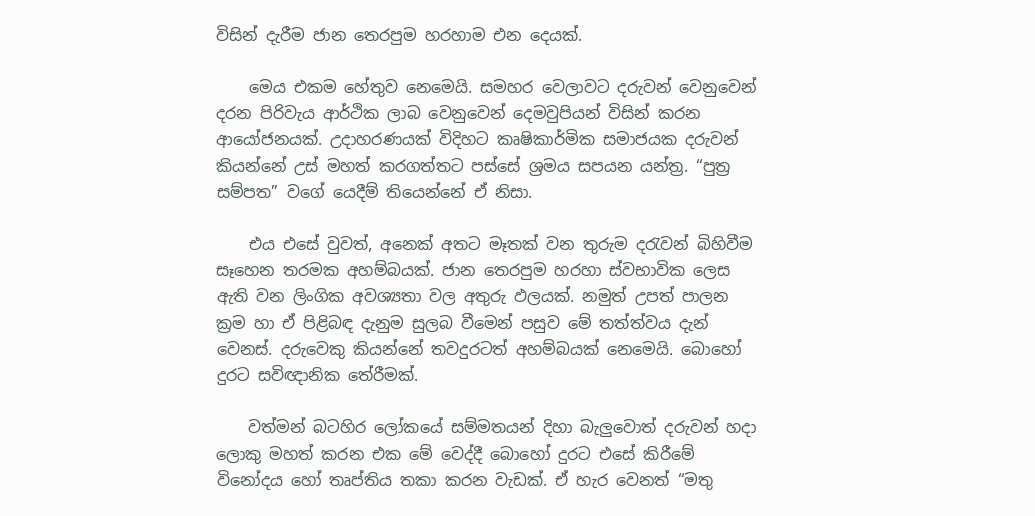විසින් දැරීම ජාන තෙරපුම හරහාම එන දෙයක්.

    මෙය එකම හේතුව නෙමෙයි. සමහර වෙලාවට දරුවන් වෙනුවෙන් දරන පිරිවැය ආර්ථික ලාබ වෙනුවෙන් දෙමවුපියන් විසින් කරන ආයෝජනයක්. උදාහරණයක් විදිහට කෘෂිකාර්මික සමාජයක දරුවන් කියන්නේ උස් මහත් කරගත්තට පස්සේ ශ්‍රමය සපයන යන්ත්‍ර. “පුත්‍ර සම්පත” වගේ යෙදීම් තියෙන්නේ ඒ නිසා.

    එය එසේ වුවත්, අනෙක් අතට මෑතක් වන තුරුම දරැවන් බිහිවීම සෑහෙන තරමක අහම්බයක්. ජාන තෙරපුම හරහා ස්වභාවික ලෙස ඇති වන ලිංගික අවශ්‍යතා වල අතුරු ඵලයක්. නමුත් උපත් පාලන ක්‍රම හා ඒ පිළිබඳ දැනුම සුලබ වීමෙන් පසුව මේ තත්ත්වය දැන් වෙනස්. දරුවෙකු කියන්නේ තවදුරටත් අහම්බයක් නෙමෙයි. බොහෝ දුරට සවිඥානික තේරීමක්.

    වත්මන් බටහිර ලෝකයේ සම්මතයන් දිහා බැලුවොත් දරුවන් හදා ලොකු මහත් කරන එක මේ වෙද්දී බොහෝ දුරට එසේ කිරීමේ විනෝදය හෝ තෘප්තිය තකා කරන වැඩක්. ඒ හැර වෙනත් “මතු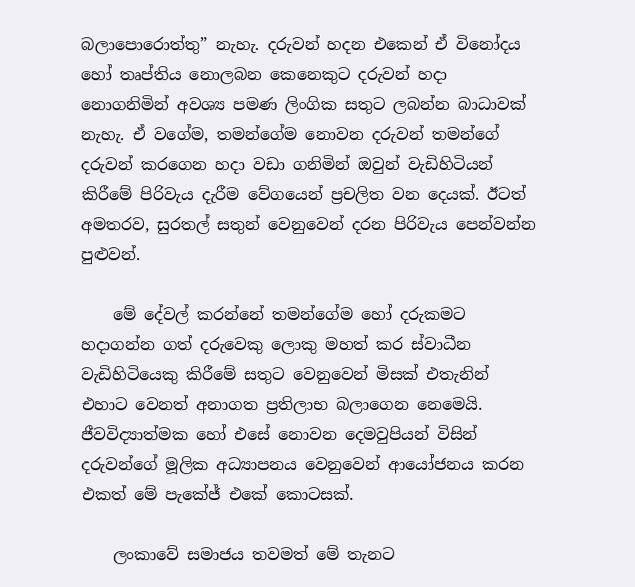බලාපොරොත්තු” නැහැ. දරුවන් හදන එකෙන් ඒ විනෝදය හෝ තෘප්තිය නොලබන කෙනෙකුට දරුවන් හදා නොගනිමින් අවශ්‍ය පමණ ලිංගික සතුට ලබන්න බාධාවක් නැහැ. ඒ වගේම, තමන්ගේම නොවන දරුවන් තමන්ගේ දරුවන් කරගෙන හදා වඩා ගනිමින් ඔවුන් වැඩිහිටියන් කිරීමේ පිරිවැය දැරීම වේගයෙන් ප්‍රචලිත වන දෙයක්. ඊටත් අමතරව, සුරතල් සතුන් වෙනුවෙන් දරන පිරිවැය පෙන්වන්න පුළුවන්.

    මේ දේවල් කරන්නේ තමන්ගේම හෝ දරුකමට හදාගන්න ගත් දරුවෙකු ලොකු මහත් කර ස්වාධීන වැඩිහිටියෙකු කිරීමේ සතුට වෙනුවෙන් මිසක් එතැනින් එහාට වෙනත් අනාගත ප්‍රතිලාභ බලාගෙන නෙමෙයි. ජීවවිද්‍යාත්මක හෝ එසේ නොවන දෙමවුපියන් විසින් දරුවන්ගේ මූලික අධ්‍යාපනය වෙනුවෙන් ආයෝජනය කරන එකත් මේ පැකේජ් එකේ කොටසක්.

    ලංකාවේ සමාජය තවමත් මේ තැනට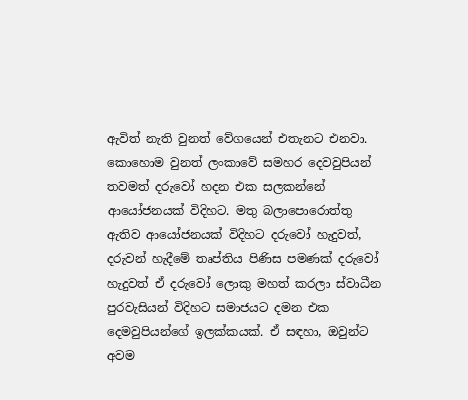ඇවිත් නැති වුනත් වේගයෙන් එතැනට එනවා. කොහොම වුනත් ලංකාවේ සමහර දෙවවුපියන් තවමත් දරුවෝ හදන එක සලකන්නේ ආයෝජනයක් විදිහට. මතු බලාපොරොත්තු ඇතිව ආයෝජනයක් විදිහට දරුවෝ හැදුවත්, දරුවන් හැදීමේ තෘප්තිය පිණිස පමණක් දරුවෝ හැදුවත් ඒ දරුවෝ ලොකු මහත් කරලා ස්වාධීන පුරවැසියන් විදිහට සමාජයට දමන එක දෙමවුපියන්ගේ ඉලක්කයක්. ඒ සඳහා, ඔවුන්ට අවම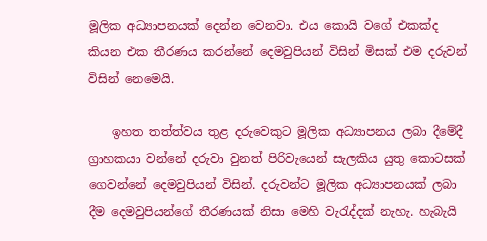මූලික අධ්‍යාපනයක් දෙන්න වෙනවා. එය කොයි වගේ එකක්ද කියන එක තීරණය කරන්නේ දෙමවුපියන් විසින් මිසක් එම දරුවන් විසින් නෙමෙයි.

    ඉහත තත්ත්වය තුළ දරුවෙකුට මූලික අධ්‍යාපනය ලබා දීමේදී ග්‍රාහකයා වන්නේ දරුවා වුනත් පිරිවැයෙන් සැලකිය යුතු කොටසක් ගෙවන්නේ දෙමවුපියන් විසින්. දරුවන්ට මූලික අධ්‍යාපනයක් ලබා දීම දෙමවුපියන්ගේ තීරණයක් නිසා මෙහි වැරැද්දක් නැහැ. හැබැයි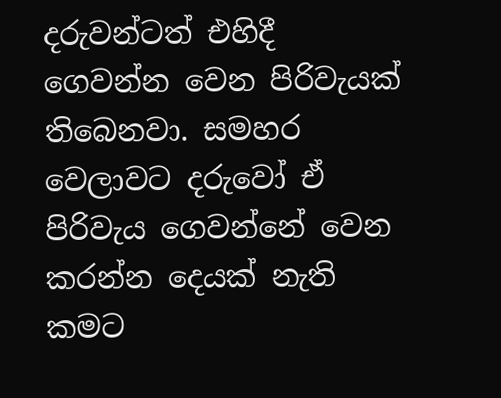දරුවන්ටත් එහිදී ගෙවන්න වෙන පිරිවැයක් තිබෙනවා. සමහර වෙලාවට දරුවෝ ඒ පිරිවැය ගෙවන්නේ වෙන කරන්න දෙයක් නැති කමට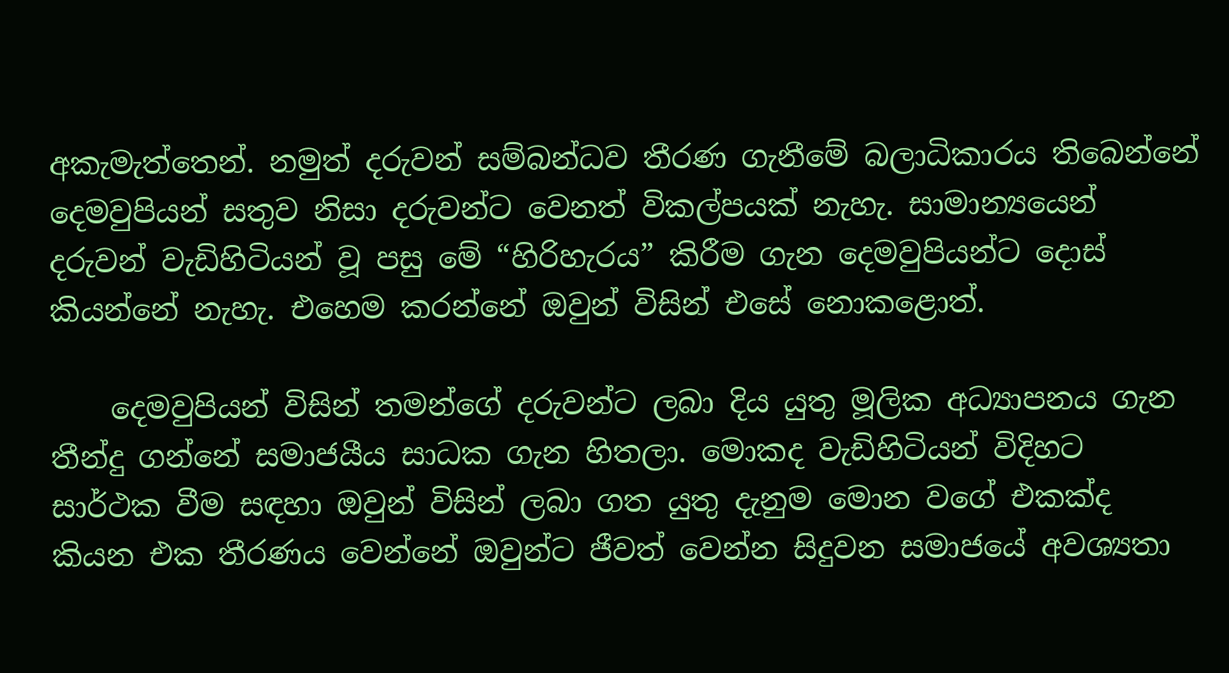අකැමැත්තෙන්. නමුත් දරුවන් සම්බන්ධව තීරණ ගැනීමේ බලාධිකාරය තිබෙන්නේ දෙමවුපියන් සතුව නිසා දරුවන්ට වෙනත් විකල්පයක් නැහැ. සාමාන්‍යයෙන් දරුවන් වැඩිහිටියන් වූ පසු මේ “හිරිහැරය” කිරීම ගැන දෙමවුපියන්ට දොස් කියන්නේ නැහැ. එහෙම කරන්නේ ඔවුන් විසින් එසේ නොකළොත්.

    දෙමවුපියන් විසින් තමන්ගේ දරුවන්ට ලබා දිය යුතු මූලික අධ්‍යාපනය ගැන තීන්දු ගන්නේ සමාජයීය සාධක ගැන හිතලා. මොකද වැඩිහිටියන් විදිහට සාර්ථක වීම සඳහා ඔවුන් විසින් ලබා ගත යුතු දැනුම මොන වගේ එකක්ද කියන එක තීරණය වෙන්නේ ඔවුන්ට ජීවත් වෙන්න සිදුවන සමාජයේ අවශ්‍යතා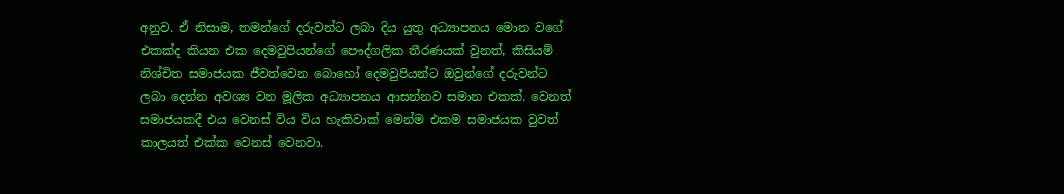අනුව. ඒ නිසාම, තමන්ගේ දරුවන්ට ලබා දිය යුතු අධ්‍යාපනය මොන වගේ එකක්ද කියන එක දෙමවුපියන්ගේ පෞද්ගලික තීරණයක් වුනත්, කිසියම් නිශ්චිත සමාජයක ජීවත්වෙන බොහෝ දෙමවුපියන්ට ඔවුන්ගේ දරුවන්ට ලබා දෙන්න අවශ්‍ය වන මූලික අධ්‍යාපනය ආසන්නව සමාන එකක්. වෙනත් සමාජයකදී එය වෙනස් විය විය හැකිවාක් මෙන්ම එකම සමාජයක වුවත් කාලයත් එක්ක වෙනස් වෙනවා.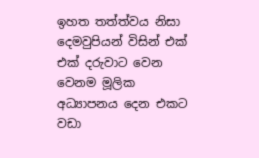ඉහත තත්ත්වය නිසා දෙමවුපියන් විසින් එක් එක් දරුවාට වෙන වෙනම මූලික අධ්‍යාපනය දෙන එකට වඩා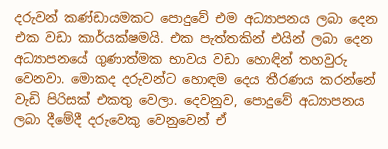දරුවන් කණ්ඩායමකට පොදුවේ එම අධ්‍යාපනය ලබා දෙන එක වඩා කාර්යක්ෂමයි. එක පැත්තකින් එයින් ලබා දෙන අධ්‍යාපනයේ ගුණාත්මක භාවය වඩා හොඳින් තහවුරු වෙනවා. මොකද දරුවන්ට හොඳම දෙය තීරණය කරන්නේ වැඩි පිරිසක් එකතු වෙලා. දෙවනුව, පොදුවේ අධ්‍යාපනය ලබා දීමේදී දරුවෙකු වෙනුවෙන් ඒ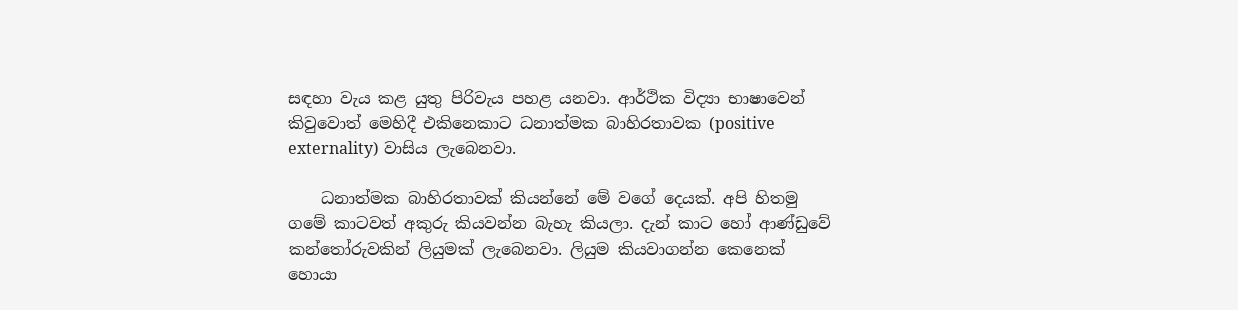සඳහා වැය කළ යුතු පිරිවැය පහළ යනවා. ආර්ථික විද්‍යා භාෂාවෙන් කිවුවොත් මෙහිදී එකිනෙකාට ධනාත්මක බාහිරතාවක (positive externality) වාසිය ලැබෙනවා.

    ධනාත්මක බාහිරතාවක් කියන්නේ මේ වගේ දෙයක්. අපි හිතමු ගමේ කාටවත් අකුරු කියවන්න බැහැ කියලා. දැන් කාට හෝ ආණ්ඩුවේ කන්තෝරුවකින් ලියුමක් ලැබෙනවා. ලියුම කියවාගන්න කෙනෙක් හොයා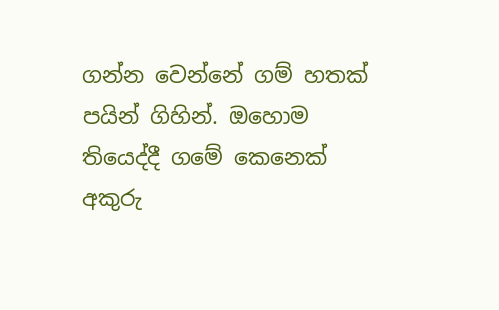ගන්න වෙන්නේ ගම් හතක් පයින් ගිහින්. ඔහොම තියෙද්දී ගමේ කෙනෙක් අකුරු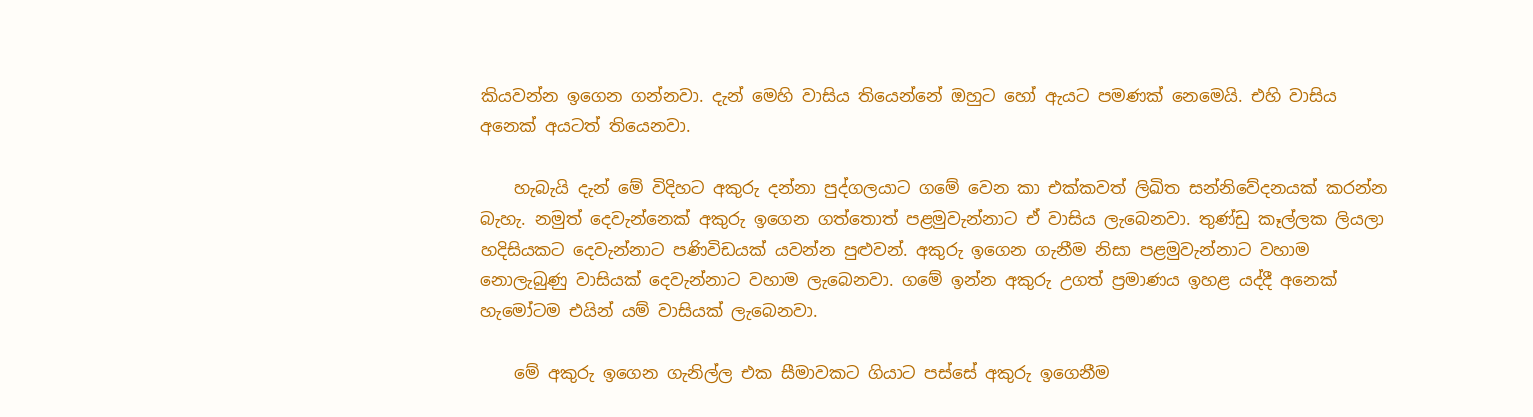කියවන්න ඉගෙන ගන්නවා. දැන් මෙහි වාසිය තියෙන්නේ ඔහුට හෝ ඇයට පමණක් නෙමෙයි. එහි වාසිය අනෙක් අයටත් තියෙනවා.

    හැබැයි දැන් මේ විදිහට අකුරු දන්නා පුද්ගලයාට ගමේ වෙන කා එක්කවත් ලිඛිත සන්නිවේදනයක් කරන්න බැහැ. නමුත් දෙවැන්නෙක් අකුරු ඉගෙන ගත්තොත් පළමුවැන්නාට ඒ වාසිය ලැබෙනවා. තුණ්ඩු කෑල්ලක ලියලා හදිසියකට දෙවැන්නාට පණිවිඩයක් යවන්න පුළුවන්. අකුරු ඉගෙන ගැනීම නිසා පළමුවැන්නාට වහාම නොලැබුණු වාසියක් දෙවැන්නාට වහාම ලැබෙනවා. ගමේ ඉන්න අකුරු උගත් ප්‍රමාණය ඉහළ යද්දී අනෙක් හැමෝටම එයින් යම් වාසියක් ලැබෙනවා.

    මේ අකුරු ඉගෙන ගැනිල්ල එක සීමාවකට ගියාට පස්සේ අකුරු ඉගෙනීම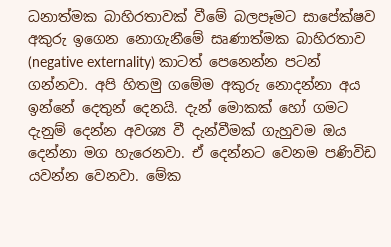ධනාත්මක බාහිරතාවක් වීමේ බලපෑමට සාපේක්ෂව අකුරු ඉගෙන නොගැනීමේ සෘණාත්මක බාහිරතාව (negative externality) කාටත් පෙනෙන්න පටන් ගන්නවා. අපි හිතමු ගමේම අකුරු නොදන්නා අය ඉන්නේ දෙතුන් දෙනයි. දැන් මොකක් හෝ ගමට දැනුම් දෙන්න අවශ්‍ය වී දැන්වීමක් ගැහුවම ඔය දෙන්නා මග හැරෙනවා. ඒ දෙන්නට වෙනම පණිවිඩ යවන්න වෙනවා. මේක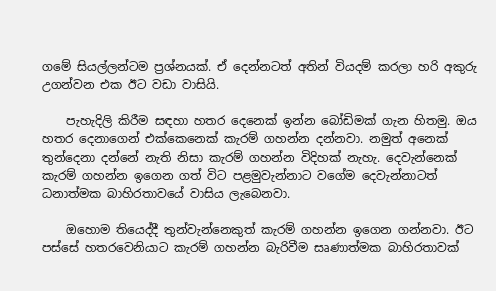ගමේ සියල්ලන්ටම ප්‍රශ්නයක්. ඒ දෙන්නටත් අතින් වියදම් කරලා හරි අකුරු උගන්වන එක ඊට වඩා වාසියි.

    පැහැදිලි කිරීම සඳහා හතර දෙනෙක් ඉන්න බෝඩිමක් ගැන හිතමු. ඔය හතර දෙනාගෙන් එක්කෙනෙක් කැරම් ගහන්න දන්නවා. නමුත් අනෙක් තුන්දෙනා දන්නේ නැති නිසා කැරම් ගහන්න විදිහක් නැහැ. දෙවැන්නෙක් කැරම් ගහන්න ඉගෙන ගත් විට පළමුවැන්නාට වගේම දෙවැන්නාටත් ධනාත්මක බාහිරතාවයේ වාසිය ලැබෙනවා.

    ඔහොම තියෙද්දී තුන්වැන්නෙකුත් කැරම් ගහන්න ඉගෙන ගන්නවා. ඊට පස්සේ හතරවෙනියාට කැරම් ගහන්න බැරිවීම සෘණාත්මක බාහිරතාවක්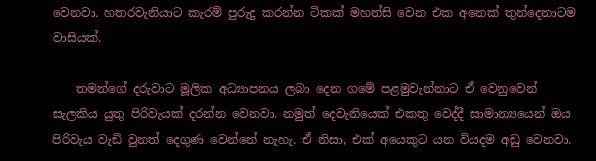වෙනවා. හතරවැනියාට කැරම් පුරුදු කරන්න ටිකක් මහන්සි වෙන එක අනෙක් තුන්දෙනාටම වාසියක්.

    තමන්ගේ දරුවාට මූලික අධ්‍යාපනය ලබා දෙන ගමේ පළමුවැන්නාට ඒ වෙනුවෙන් සැලකිය යුතු පිරිවැයක් දරන්න වෙනවා. නමුත් දෙවැනියෙක් එකතු වෙද්දී සාමාන්‍යයෙන් ඔය පිරිවැය වැඩි වුනත් දෙගුණ වෙන්නේ නැහැ. ඒ නිසා, එක් අයෙකුට යන වියදම අඩු වෙනවා.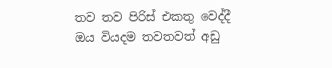තව තව පිරිස් එකතු වෙද්දී ඔය වියදම තවතවත් අඩු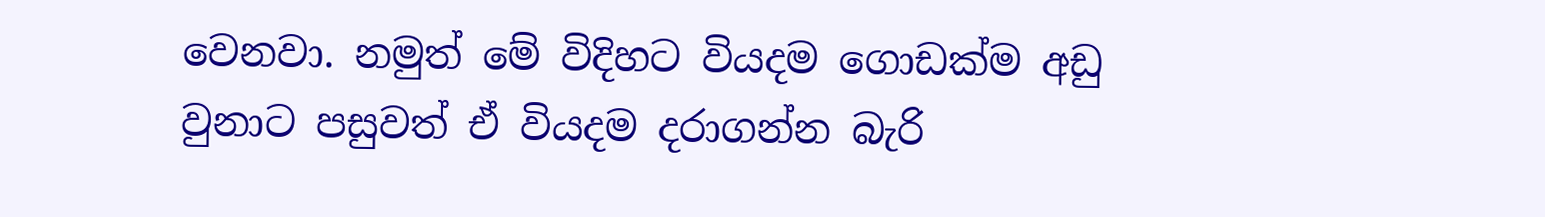වෙනවා. නමුත් මේ විදිහට වියදම ගොඩක්ම අඩු වුනාට පසුවත් ඒ වියදම දරාගන්න බැරි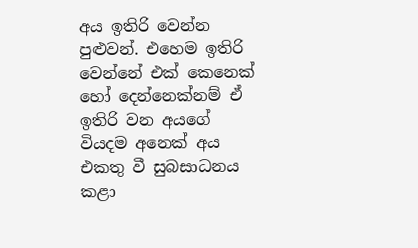අය ඉතිරි වෙන්න පුළුවන්. එහෙම ඉතිරි වෙන්නේ එක් කෙනෙක් හෝ දෙන්නෙක්නම් ඒ ඉතිරි වන අයගේ වියදම අනෙක් අය එකතු වී සුබසාධනය කළා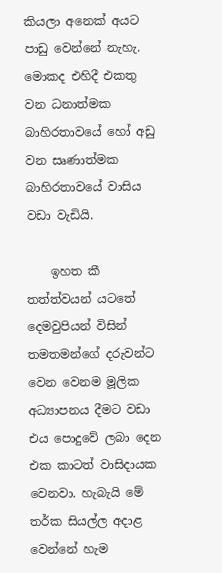කියලා අනෙක් අයට පාඩු වෙන්නේ නැහැ. මොකද එහිදී එකතු වන ධනාත්මක බාහිරතාවයේ හෝ අඩු වන සෘණාත්මක බාහිරතාවයේ වාසිය වඩා වැඩියි.

    ඉහත කී තත්ත්වයන් යටතේ දෙමවුපියන් විසින් තමතමන්ගේ දරුවන්ට වෙන වෙනම මූලික අධ්‍යාපනය දීමට වඩා එය පොදුවේ ලබා දෙන එක කාටත් වාසිදායක වෙනවා. හැබැයි මේ තර්ක සියල්ල අදාළ වෙන්නේ හැම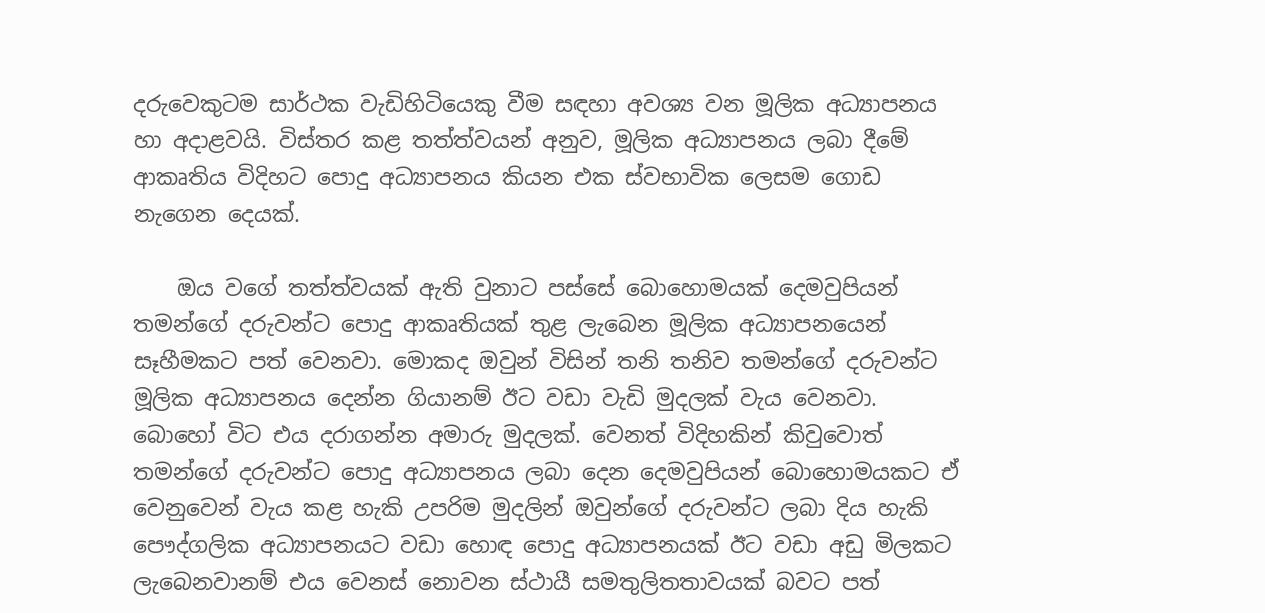දරුවෙකුටම සාර්ථක වැඩිහිටියෙකු වීම සඳහා අවශ්‍ය වන මූලික අධ්‍යාපනය හා අදාළවයි. විස්තර කළ තත්ත්වයන් අනුව, මූලික අධ්‍යාපනය ලබා දීමේ ආකෘතිය විදිහට පොදු අධ්‍යාපනය කියන එක ස්වභාවික ලෙසම ගොඩ නැගෙන දෙයක්.

    ඔය වගේ තත්ත්වයක් ඇති වුනාට පස්සේ බොහොමයක් දෙමවුපියන් තමන්ගේ දරුවන්ට පොදු ආකෘතියක් තුළ ලැබෙන මූලික අධ්‍යාපනයෙන් සෑහීමකට පත් වෙනවා. මොකද ඔවුන් විසින් තනි තනිව තමන්ගේ දරුවන්ට මූලික අධ්‍යාපනය දෙන්න ගියානම් ඊට වඩා වැඩි මුදලක් වැය වෙනවා. බොහෝ විට එය දරාගන්න අමාරු මුදලක්. වෙනත් විදිහකින් කිවුවොත් තමන්ගේ දරුවන්ට පොදු අධ්‍යාපනය ලබා දෙන දෙමවුපියන් බොහොමයකට ඒ වෙනුවෙන් වැය කළ හැකි උපරිම මුදලින් ඔවුන්ගේ දරුවන්ට ලබා දිය හැකි පෞද්ගලික අධ්‍යාපනයට වඩා හොඳ පොදු අධ්‍යාපනයක් ඊට වඩා අඩු මිලකට ලැබෙනවානම් එය වෙනස් නොවන ස්ථායී සමතුලිතතාවයක් බවට පත්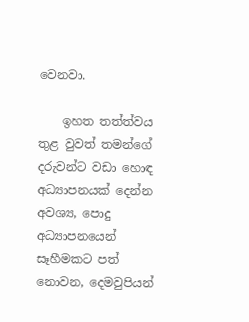වෙනවා.

    ඉහත තත්ත්වය තුළ වුවත් තමන්ගේ දරුවන්ට වඩා හොඳ අධ්‍යාපනයක් දෙන්න අවශ්‍ය, පොදු අධ්‍යාපනයෙන් සෑහීමකට පත් නොවන, දෙමවුපියන්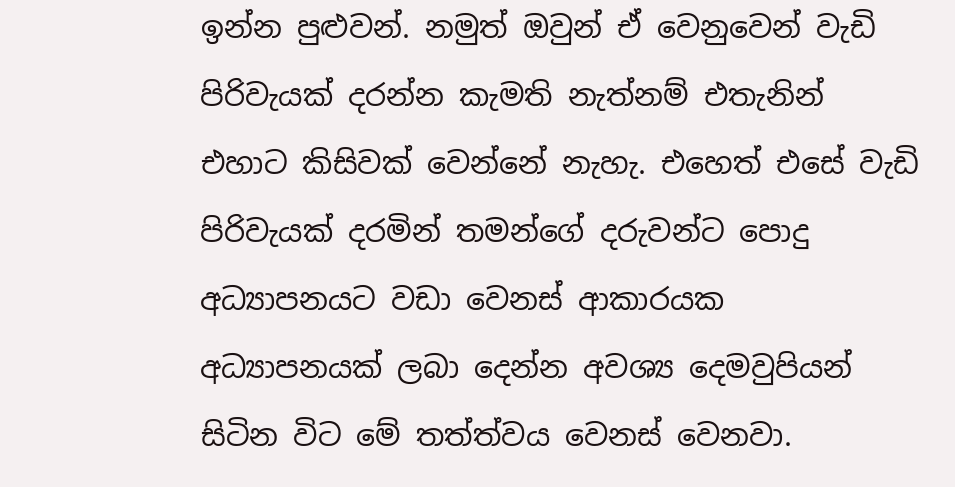ඉන්න පුළුවන්. නමුත් ඔවුන් ඒ වෙනුවෙන් වැඩි පිරිවැයක් දරන්න කැමති නැත්නම් එතැනින් එහාට කිසිවක් වෙන්නේ නැහැ. එහෙත් එසේ වැඩි පිරිවැයක් දරමින් තමන්ගේ දරුවන්ට පොදු අධ්‍යාපනයට වඩා වෙනස් ආකාරයක අධ්‍යාපනයක් ලබා දෙන්න අවශ්‍ය දෙමවුපියන් සිටින විට මේ තත්ත්වය වෙනස් වෙනවා.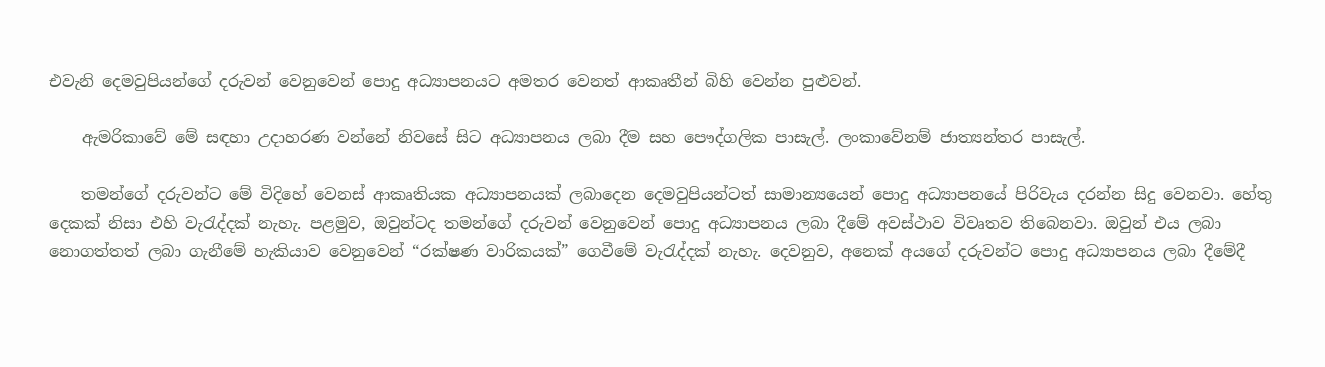එවැනි දෙමවුපියන්ගේ දරුවන් වෙනුවෙන් පොදු අධ්‍යාපනයට අමතර වෙනත් ආකෘතීන් බිහි වෙන්න පුළුවන්.

    ඇමරිකාවේ මේ සඳහා උදාහරණ වන්නේ නිවසේ සිට අධ්‍යාපනය ලබා දීම සහ පෞද්ගලික පාසැල්. ලංකාවේනම් ජාත්‍යන්තර පාසැල්.

    තමන්ගේ දරුවන්ට මේ විදිහේ වෙනස් ආකෘතියක අධ්‍යාපනයක් ලබාදෙන දෙමවුපියන්ටත් සාමාන්‍යයෙන් පොදු අධ්‍යාපනයේ පිරිවැය දරන්න සිදු වෙනවා. හේතු දෙකක් නිසා එහි වැරැද්දක් නැහැ. පළමුව, ඔවුන්ටද තමන්ගේ දරුවන් වෙනුවෙන් පොදු අධ්‍යාපනය ලබා දීමේ අවස්ථාව විවෘතව තිබෙනවා. ඔවුන් එය ලබා නොගත්තත් ලබා ගැනීමේ හැකියාව වෙනුවෙන් “රක්ෂණ වාරිකයක්” ගෙවීමේ වැරැද්දක් නැහැ. දෙවනුව, අනෙක් අයගේ දරුවන්ට පොදු අධ්‍යාපනය ලබා දීමේදී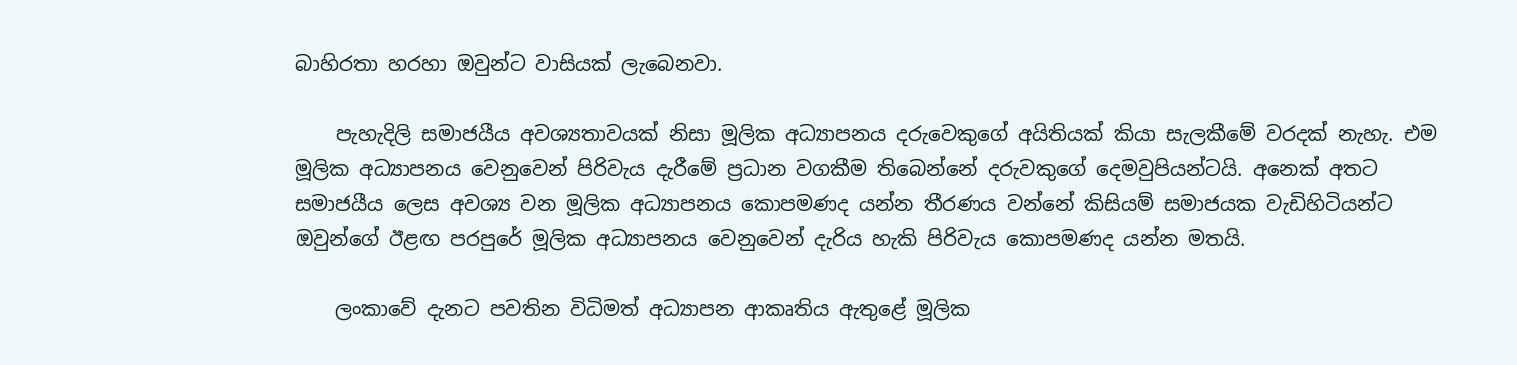බාහිරතා හරහා ඔවුන්ට වාසියක් ලැබෙනවා.

    පැහැදිලි සමාජයීය අවශ්‍යතාවයක් නිසා මූලික අධ්‍යාපනය දරුවෙකුගේ අයිතියක් කියා සැලකීමේ වරදක් නැහැ. එම මූලික අධ්‍යාපනය වෙනුවෙන් පිරිවැය දැරීමේ ප්‍රධාන වගකීම තිබෙන්නේ දරුවකුගේ දෙමවුපියන්ටයි. අනෙක් අතට සමාජයීය ලෙස අවශ්‍ය වන මූලික අධ්‍යාපනය කොපමණද යන්න තීරණය වන්නේ කිසියම් සමාජයක වැඩිහිටියන්ට ඔවුන්ගේ ඊළඟ පරපුරේ මූලික අධ්‍යාපනය වෙනුවෙන් දැරිය හැකි පිරිවැය කොපමණද යන්න මතයි.

    ලංකාවේ දැනට පවතින විධිමත් අධ්‍යාපන ආකෘතිය ඇතුළේ මූලික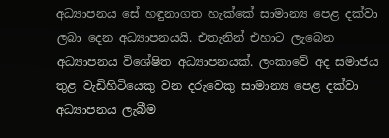අධ්‍යාපනය සේ හඳුනාගත හැක්කේ සාමාන්‍ය පෙළ දක්වා ලබා දෙන අධ්‍යාපනයයි. එතැනින් එහාට ලැබෙන අධ්‍යාපනය විශේෂිත අධ්‍යාපනයක්. ලංකාවේ අද සමාජය තුළ වැඩිහිටියෙකු වන දරුවෙකු සාමාන්‍ය පෙළ දක්වා අධ්‍යාපනය ලැබීම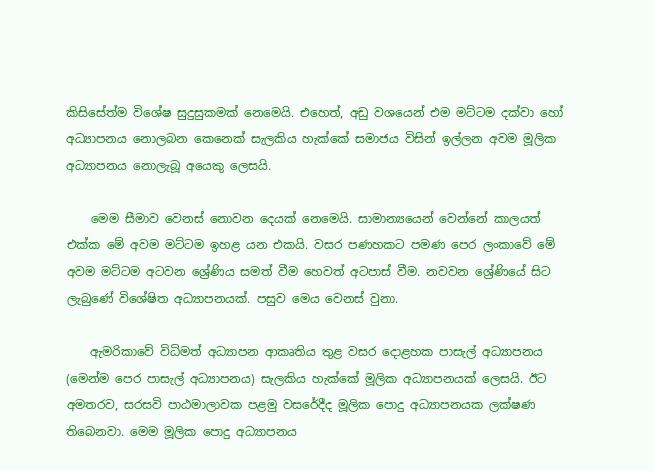කිසිසේත්ම විශේෂ සුදුසුකමක් නෙමෙයි. එහෙත්, අඩු වශයෙන් එම මට්ටම දක්වා හෝ අධ්‍යාපනය නොලබන කෙනෙක් සැලකිය හැක්කේ සමාජය විසින් ඉල්ලන අවම මූලික අධ්‍යාපනය නොලැබූ අයෙකු ලෙසයි.

    මෙම සීමාව වෙනස් නොවන දෙයක් නෙමෙයි. සාමාන්‍යයෙන් වෙන්නේ කාලයත් එක්ක මේ අවම මට්ටම ඉහළ යන එකයි. වසර පණහකට පමණ පෙර ලංකාවේ මේ අවම මට්ටම අටවන ශ්‍රේණිය සමත් වීම හෙවත් අටපාස් වීම. නවවන ශ්‍රේණියේ සිට ලැබුණේ විශේෂිත අධ්‍යාපනයක්. පසුව මෙය වෙනස් වුනා.

    ඇමරිකාවේ විධිමත් අධ්‍යාපන ආකෘතිය තුළ වසර දොළහක පාසැල් අධ්‍යාපනය (මෙන්ම පෙර පාසැල් අධ්‍යාපනය) සැලකිය හැක්කේ මූලික අධ්‍යාපනයක් ලෙසයි. ඊට අමතරව, සරසවි පාඨමාලාවක පළමු වසරේදීද මූලික පොදු අධ්‍යාපනයක ලක්ෂණ තිබෙනවා. මෙම මූලික පොදු අධ්‍යාපනය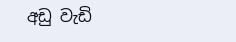අඩු වැඩි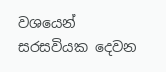වශයෙන් සරසවියක දෙවන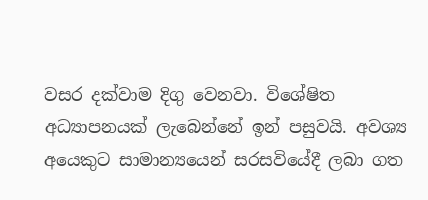වසර දක්වාම දිගු වෙනවා. විශේෂිත අධ්‍යාපනයක් ලැබෙන්නේ ඉන් පසුවයි. අවශ්‍ය අයෙකුට සාමාන්‍යයෙන් සරසවියේදී ලබා ගත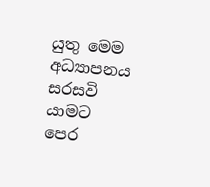යුතු මෙම අධ්‍යාපනය සරසවි යාමට පෙර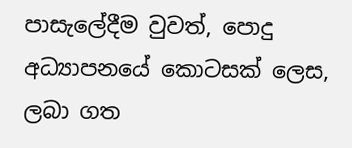පාසැලේදීම වුවත්, පොදු අධ්‍යාපනයේ කොටසක් ලෙස, ලබා ගත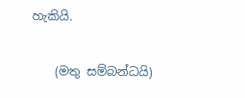හැකියි.

    (මතු සම්බන්ධයි)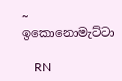~ ඉකොනොමැට්ටා

    RN